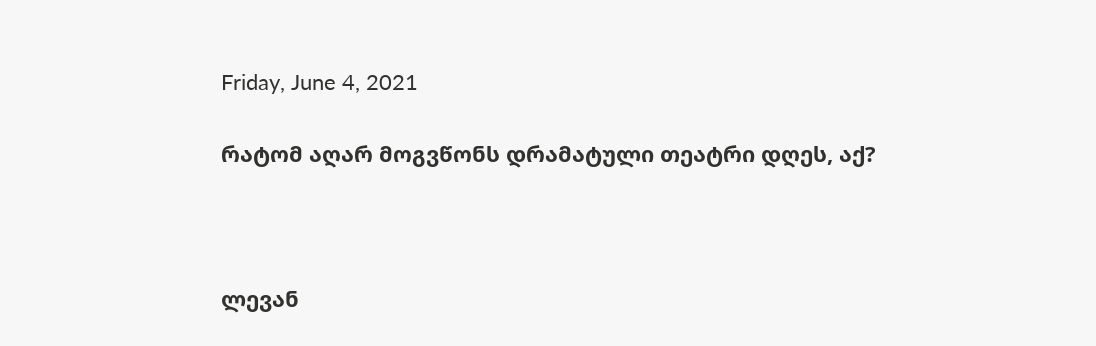Friday, June 4, 2021

რატომ აღარ მოგვწონს დრამატული თეატრი დღეს, აქ?



ლევან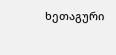ხეთაგური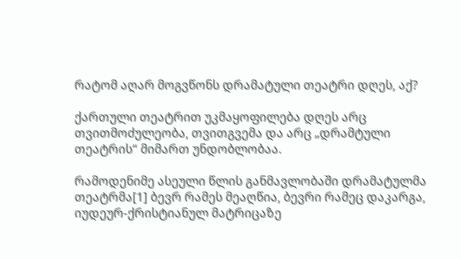რატომ აღარ მოგვწონს დრამატული თეატრი დღეს, აქ?

ქართული თეატრით უკმაყოფილება დღეს არც თვითმოძულეობა, თვითგვემა და არც „დრამტული თეატრის“ მიმართ უნდობლობაა.

რამოდენიმე ასეული წლის განმავლობაში დრამატულმა თეატრმა[1] ბევრ რამეს მეაღწია, ბევრი რამეც დაკარგა, იუდეურ-ქრისტიანულ მატრიცაზე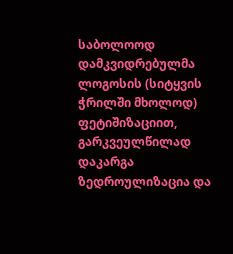საბოლოოდ დამკვიდრებულმა ლოგოსის (სიტყვის ჭრილში მხოლოდ) ფეტიშიზაციით, გარკვეულწილად დაკარგა ზედროულიზაცია და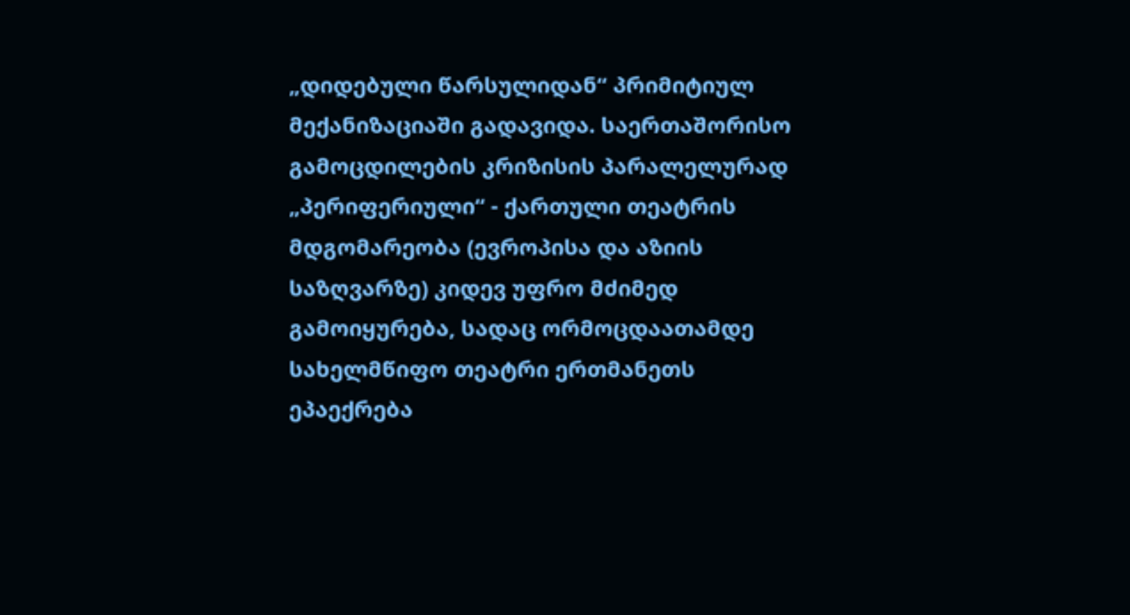„დიდებული წარსულიდან“ პრიმიტიულ მექანიზაციაში გადავიდა. საერთაშორისო გამოცდილების კრიზისის პარალელურად „პერიფერიული“ - ქართული თეატრის მდგომარეობა (ევროპისა და აზიის საზღვარზე) კიდევ უფრო მძიმედ გამოიყურება, სადაც ორმოცდაათამდე სახელმწიფო თეატრი ერთმანეთს ეპაექრება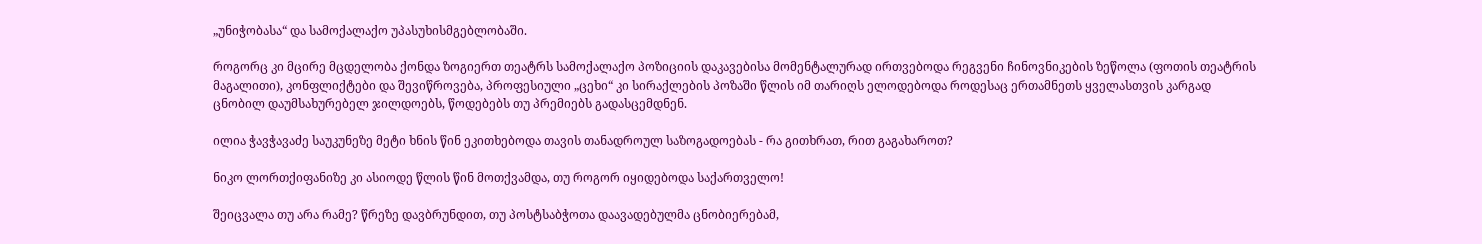„უნიჭობასა“ და სამოქალაქო უპასუხისმგებლობაში.

როგორც კი მცირე მცდელობა ქონდა ზოგიერთ თეატრს სამოქალაქო პოზიციის დაკავებისა მომენტალურად ირთვებოდა რეგვენი ჩინოვნიკების ზეწოლა (ფოთის თეატრის მაგალითი), კონფლიქტები და შევიწროვება, პროფესიული „ცეხი“ კი სირაქლების პოზაში წლის იმ თარიღს ელოდებოდა როდესაც ერთამნეთს ყველასთვის კარგად ცნობილ დაუმსახურებელ ჯილდოებს, წოდებებს თუ პრემიებს გადასცემდნენ.

ილია ჭავჭავაძე საუკუნეზე მეტი ხნის წინ ეკითხებოდა თავის თანადროულ საზოგადოებას - რა გითხრათ, რით გაგახაროთ?

ნიკო ლორთქიფანიზე კი ასიოდე წლის წინ მოთქვამდა, თუ როგორ იყიდებოდა საქართველო!

შეიცვალა თუ არა რამე? წრეზე დავბრუნდით, თუ პოსტსაბჭოთა დაავადებულმა ცნობიერებამ,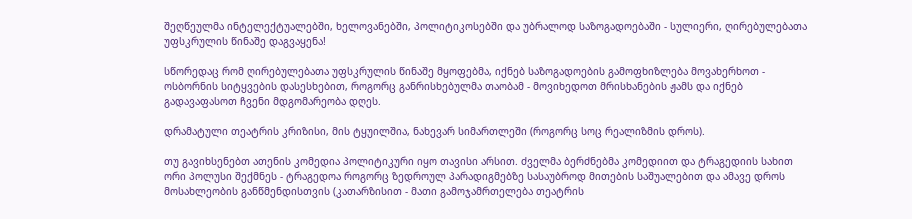შეღწეულმა ინტელექტუალებში, ხელოვანებში, პოლიტიკოსებში და უბრალოდ საზოგადოებაში - სულიერი, ღირებულებათა უფსკრულის წინაშე დაგვაყენა!

სწორედაც რომ ღირებულებათა უფსკრულის წინაშე მყოფებმა, იქნებ საზოგადოების გამოფხიზლება მოვახერხოთ - ოსბორნის სიტყვების დასესხებით, როგორც განრისხებულმა თაობამ - მოვიხედოთ მრისხანების ჟამს და იქნებ გადავაფასოთ ჩვენი მდგომარეობა დღეს.

დრამატული თეატრის კრიზისი, მის ტყუილშია, ნახევარ სიმართლეში (როგორც სოც რეალიზმის დროს).

თუ გავიხსენებთ ათენის კომედია პოლიტიკური იყო თავისი არსით. ძველმა ბერძნებმა კომედიით და ტრაგედიის სახით ორი პოლუსი შექმნეს - ტრაგედოა როგორც ზედროულ პარადიგმებზე სასაუბროდ მითების საშუალებით და ამავე დროს მოსახლეობის განწმენდისთვის (კათარზისით - მათი გამოჯამრთელება თეატრის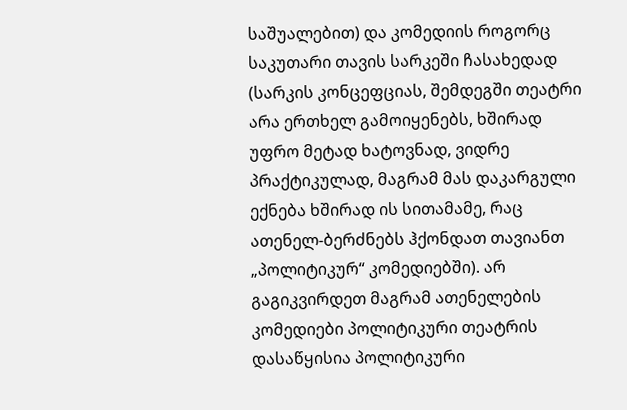საშუალებით) და კომედიის როგორც საკუთარი თავის სარკეში ჩასახედად (სარკის კონცეფციას, შემდეგში თეატრი არა ერთხელ გამოიყენებს, ხშირად  უფრო მეტად ხატოვნად, ვიდრე პრაქტიკულად, მაგრამ მას დაკარგული ექნება ხშირად ის სითამამე, რაც ათენელ-ბერძნებს ჰქონდათ თავიანთ „პოლიტიკურ“ კომედიებში). არ გაგიკვირდეთ მაგრამ ათენელების კომედიები პოლიტიკური თეატრის დასაწყისია პოლიტიკური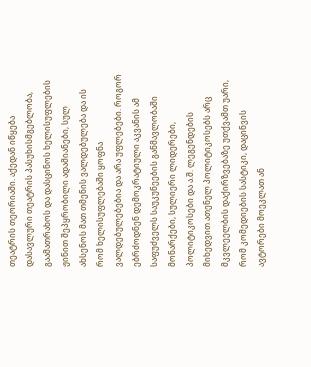თეატრის თეორიაში. აქედან იწყება დასავლური თეატრის პასუხისმგებლობა, გაამათრახოს და დასცინოს ხელისუფლების ჟინით შეპყრობილი ადამიანები, სულ ახსენოს მათ თმენის ვალდებულება და ის რომ ხელისუფლებაში ყოფნა ვალდებულებებია და არა უფლებები. როგორ ებრძოდნენ დემოკრატიული აკვანის ამ საფუძველს საუკუნეების განმავლობაში მონარქები, სულიერი ლიდერები, პოლიტიკოსები და ა.შ. ლეგენდების მიხედვით ათენელ პოლიტიკოსებს არც მკვლეელბის დაქირზვებაზე უთქვამთ უარი, რომ კომედიების სასტიკი, დაცინვის ავტორები მოეკლათ ან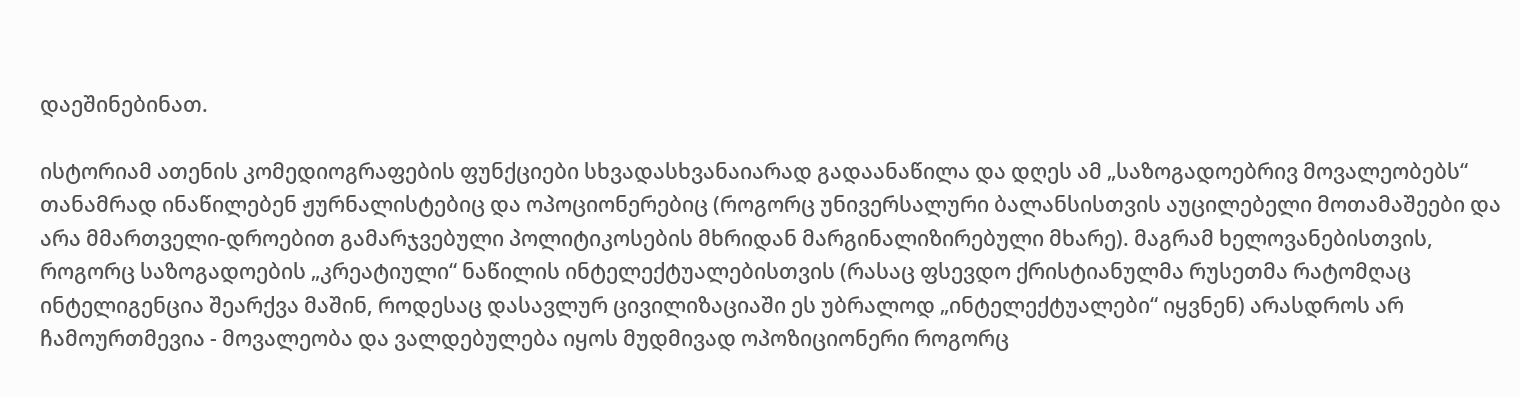დაეშინებინათ.

ისტორიამ ათენის კომედიოგრაფების ფუნქციები სხვადასხვანაიარად გადაანაწილა და დღეს ამ „საზოგადოებრივ მოვალეობებს“ თანამრად ინაწილებენ ჟურნალისტებიც და ოპოციონერებიც (როგორც უნივერსალური ბალანსისთვის აუცილებელი მოთამაშეები და არა მმართველი-დროებით გამარჯვებული პოლიტიკოსების მხრიდან მარგინალიზირებული მხარე). მაგრამ ხელოვანებისთვის, როგორც საზოგადოების „კრეატიული“ ნაწილის ინტელექტუალებისთვის (რასაც ფსევდო ქრისტიანულმა რუსეთმა რატომღაც ინტელიგენცია შეარქვა მაშინ, როდესაც დასავლურ ცივილიზაციაში ეს უბრალოდ „ინტელექტუალები“ იყვნენ) არასდროს არ ჩამოურთმევია - მოვალეობა და ვალდებულება იყოს მუდმივად ოპოზიციონერი როგორც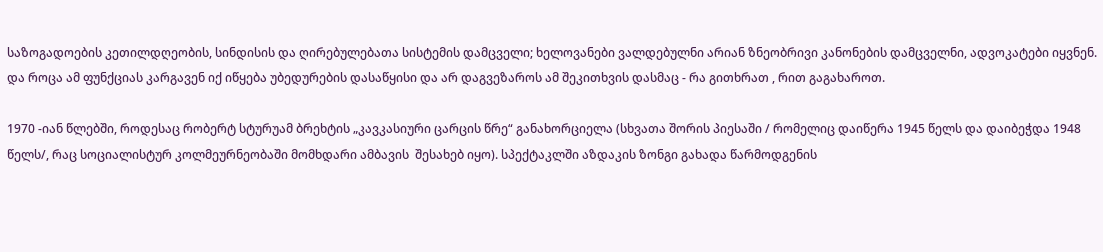საზოგადოების კეთილდღეობის, სინდისის და ღირებულებათა სისტემის დამცველი; ხელოვანები ვალდებულნი არიან ზნეობრივი კანონების დამცველნი, ადვოკატები იყვნენ. და როცა ამ ფუნქციას კარგავენ იქ იწყება უბედურების დასაწყისი და არ დაგვეზაროს ამ შეკითხვის დასმაც - რა გითხრათ , რით გაგახაროთ.

1970 -იან წლებში, როდესაც რობერტ სტურუამ ბრეხტის „კავკასიური ცარცის წრე“ განახორციელა (სხვათა შორის პიესაში / რომელიც დაიწერა 1945 წელს და დაიბეჭდა 1948 წელს/, რაც სოციალისტურ კოლმეურნეობაში მომხდარი ამბავის  შესახებ იყო). სპექტაკლში აზდაკის ზონგი გახადა წარმოდგენის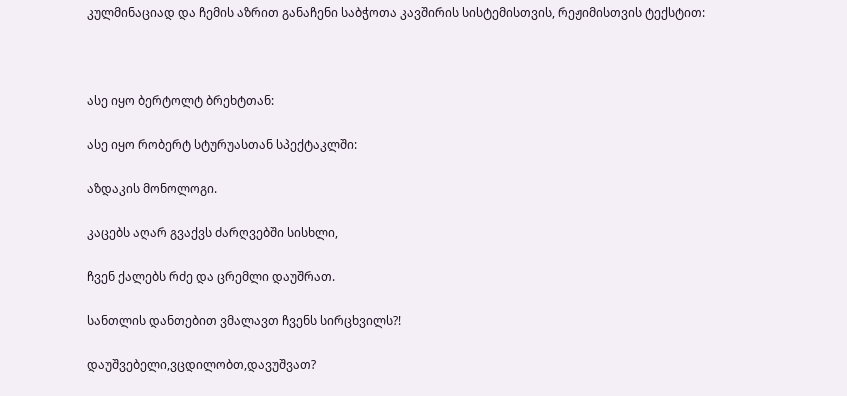კულმინაციად და ჩემის აზრით განაჩენი საბჭოთა კავშირის სისტემისთვის, რეჟიმისთვის ტექსტით:



ასე იყო ბერტოლტ ბრეხტთან:

ასე იყო რობერტ სტურუასთან სპექტაკლში:

აზდაკის მონოლოგი.

კაცებს აღარ გვაქვს ძარღვებში სისხლი,

ჩვენ ქალებს რძე და ცრემლი დაუშრათ.

სანთლის დანთებით ვმალავთ ჩვენს სირცხვილს?!

დაუშვებელი,ვცდილობთ,დავუშვათ?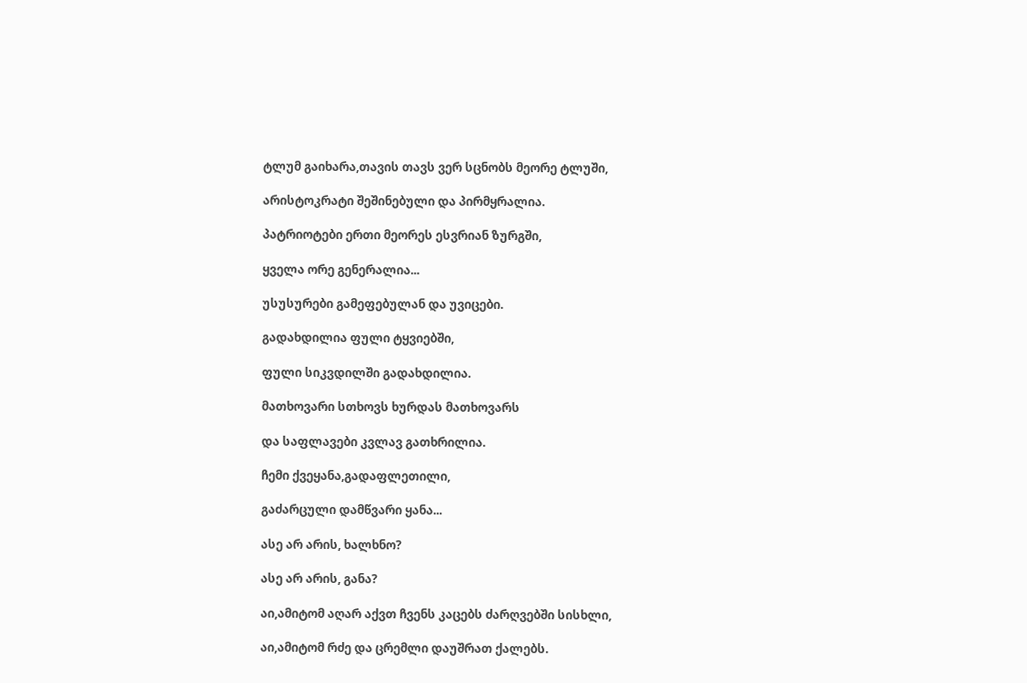ტლუმ გაიხარა,თავის თავს ვერ სცნობს მეორე ტლუში,

არისტოკრატი შეშინებული და პირმყრალია.

პატრიოტები ერთი მეორეს ესვრიან ზურგში,

ყველა ორე გენერალია...

უსუსურები გამეფებულან და უვიცები.

გადახდილია ფული ტყვიებში,

ფული სიკვდილში გადახდილია.

მათხოვარი სთხოვს ხურდას მათხოვარს

და საფლავები კვლავ გათხრილია.

ჩემი ქვეყანა,გადაფლეთილი,

გაძარცული დამწვარი ყანა...

ასე არ არის, ხალხნო?

ასე არ არის, განა?

აი,ამიტომ აღარ აქვთ ჩვენს კაცებს ძარღვებში სისხლი,

აი,ამიტომ რძე და ცრემლი დაუშრათ ქალებს.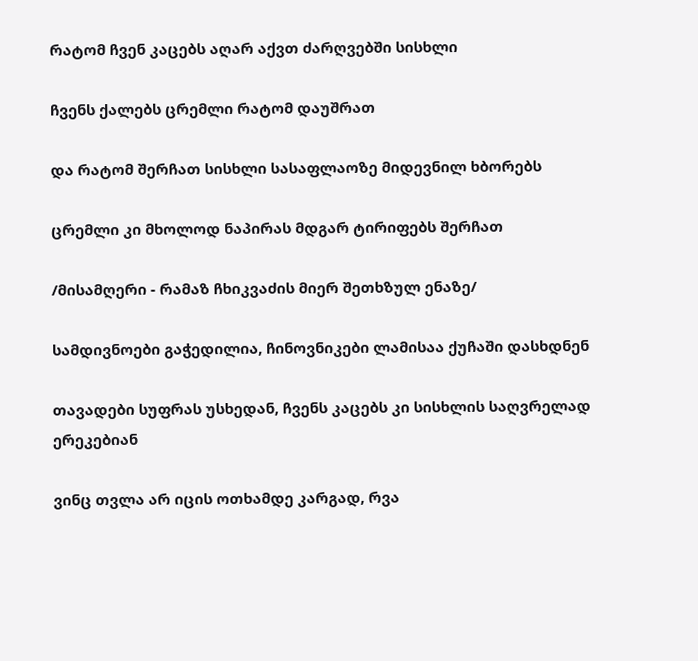რატომ ჩვენ კაცებს აღარ აქვთ ძარღვებში სისხლი

ჩვენს ქალებს ცრემლი რატომ დაუშრათ

და რატომ შერჩათ სისხლი სასაფლაოზე მიდევნილ ხბორებს

ცრემლი კი მხოლოდ ნაპირას მდგარ ტირიფებს შერჩათ

/მისამღერი - რამაზ ჩხიკვაძის მიერ შეთხზულ ენაზე/

სამდივნოები გაჭედილია, ჩინოვნიკები ლამისაა ქუჩაში დასხდნენ

თავადები სუფრას უსხედან, ჩვენს კაცებს კი სისხლის საღვრელად ერეკებიან

ვინც თვლა არ იცის ოთხამდე კარგად, რვა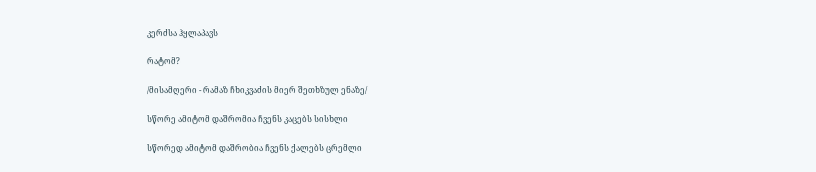კერძსა ჰყლაპავს

რატომ?

/მისამღერი - რამაზ ჩხიკვაძის მიერ შეთხზულ ენაზე/

სწორე ამიტომ დაშრომია ჩვენს კაცებს სისხლი

სწორედ ამიტომ დაშრობია ჩვენს ქალებს ცრემლი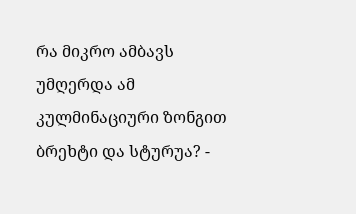რა მიკრო ამბავს უმღერდა ამ კულმინაციური ზონგით  ბრეხტი და სტურუა? -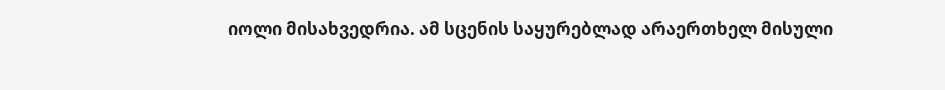იოლი მისახვედრია. ამ სცენის საყურებლად არაერთხელ მისული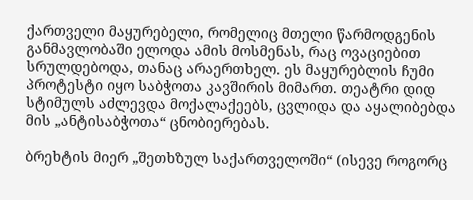ქართველი მაყურებელი, რომელიც მთელი წარმოდგენის განმავლობაში ელოდა ამის მოსმენას, რაც ოვაციებით სრულდებოდა, თანაც არაერთხელ. ეს მაყურებლის ჩუმი პროტესტი იყო საბჭოთა კავშირის მიმართ. თეატრი დიდ სტიმულს აძლევდა მოქალაქეებს, ცვლიდა და აყალიბებდა მის „ანტისაბჭოთა“ ცნობიერებას.

ბრეხტის მიერ „შეთხზულ საქართველოში“ (ისევე როგორც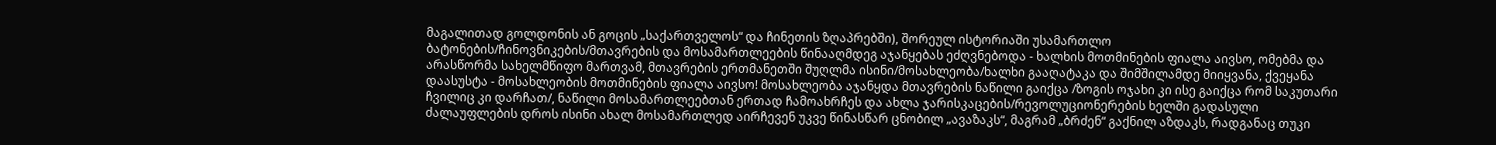მაგალითად გოლდონის ან გოცის „საქართველოს“ და ჩინეთის ზღაპრებში), შორეულ ისტორიაში უსამართლო ბატონების/ჩინოვნიკების/მთავრების და მოსამართლეების წინააღმდეგ აჯანყებას ეძღვნებოდა - ხალხის მოთმინების ფიალა აივსო, ომებმა და არასწორმა სახელმწიფო მართვამ, მთავრების ერთმანეთში შუღლმა ისინი/მოსახლეობა/ხალხი გააღატაკა და შიმშილამდე მიიყვანა, ქვეყანა დაასუსტა - მოსახლეობის მოთმინების ფიალა აივსო! მოსახლეობა აჯანყდა მთავრების ნაწილი გაიქცა /ზოგის ოჯახი კი ისე გაიქცა რომ საკუთარი ჩვილიც კი დარჩათ/, ნაწილი მოსამართლეებთან ერთად ჩამოახრჩეს და ახლა ჯარისკაცების/რევოლუციონერების ხელში გადასული ძალაუფლების დროს ისინი ახალ მოსამართლედ აირჩევენ უკვე წინასწარ ცნობილ „ავაზაკს“, მაგრამ „ბრძენ“ გაქნილ აზდაკს, რადგანაც თუკი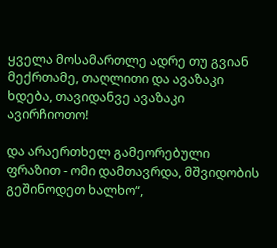ყველა მოსამართლე ადრე თუ გვიან მექრთამე, თაღლითი და ავაზაკი ხდება, თავიდანვე ავაზაკი ავირჩიოთო!

და არაერთხელ გამეორებული ფრაზით - ომი დამთავრდა, მშვიდობის გეშინოდეთ ხალხო“,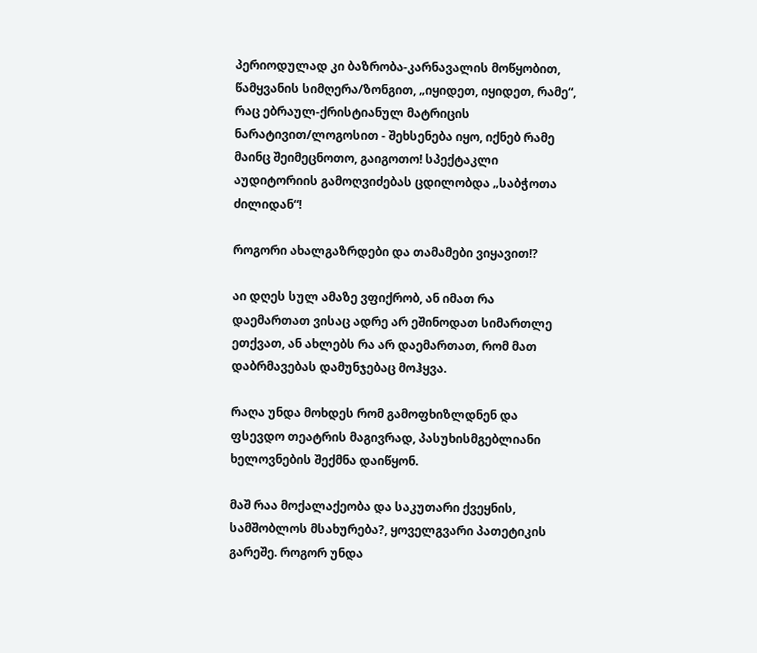პერიოდულად კი ბაზრობა-კარნავალის მოწყობით, წამყვანის სიმღერა/ზონგით, „იყიდეთ, იყიდეთ, რამე“, რაც ებრაულ-ქრისტიანულ მატრიცის ნარატივით/ლოგოსით - შეხსენება იყო, იქნებ რამე მაინც შეიმეცნოთო, გაიგოთო! სპექტაკლი აუდიტორიის გამოღვიძებას ცდილობდა „საბჭოთა ძილიდან“!

როგორი ახალგაზრდები და თამამები ვიყავით!?

აი დღეს სულ ამაზე ვფიქრობ, ან იმათ რა დაემართათ ვისაც ადრე არ ეშინოდათ სიმართლე ეთქვათ, ან ახლებს რა არ დაემართათ, რომ მათ დაბრმავებას დამუნჯებაც მოჰყვა.

რაღა უნდა მოხდეს რომ გამოფხიზლდნენ და ფსევდო თეატრის მაგივრად, პასუხისმგებლიანი ხელოვნების შექმნა დაიწყონ.

მაშ რაა მოქალაქეობა და საკუთარი ქვეყნის, სამშობლოს მსახურება?, ყოველგვარი პათეტიკის გარეშე. როგორ უნდა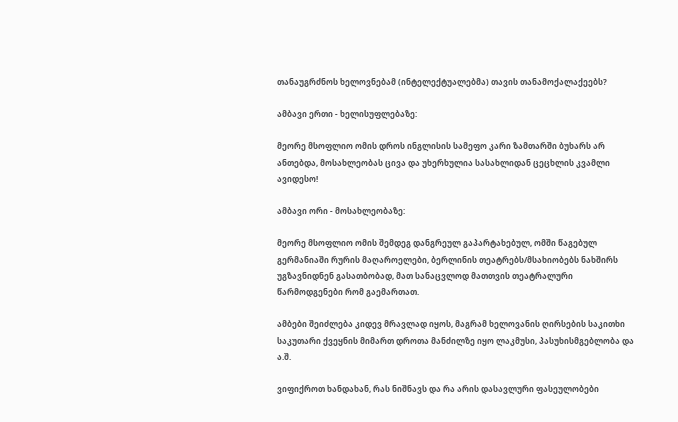თანაუგრძნოს ხელოვნებამ (ინტელექტუალებმა) თავის თანამოქალაქეებს?

ამბავი ერთი - ხელისუფლებაზე:

მეორე მსოფლიო ომის დროს ინგლისის სამეფო კარი ზამთარში ბუხარს არ ანთებდა, მოსახლეობას ცივა და უხერხულია სასახლიდან ცეცხლის კვამლი ავიდესო!

ამბავი ორი - მოსახლეობაზე:

მეორე მსოფლიო ომის შემდეგ დანგრეულ გაპარტახებულ, ომში წაგებულ გერმანიაში რურის მაღაროელები, ბერლინის თეატრებს/მსახიობებს ნახშირს უგზავნიდნენ გასათბობად, მათ სანაცვლოდ მათთვის თეატრალური წარმოდგენები რომ გაემართათ.

ამბები შეიძლება კიდევ მრავლად იყოს, მაგრამ ხელოვანის ღირსების საკითხი საკუთარი ქვეყნის მიმართ დროთა მანძილზე იყო ლაკმუსი, პასუხისმგებლობა და ა.შ.

ვიფიქროთ ხანდახან, რას ნიშნავს და რა არის დასავლური ფასეულობები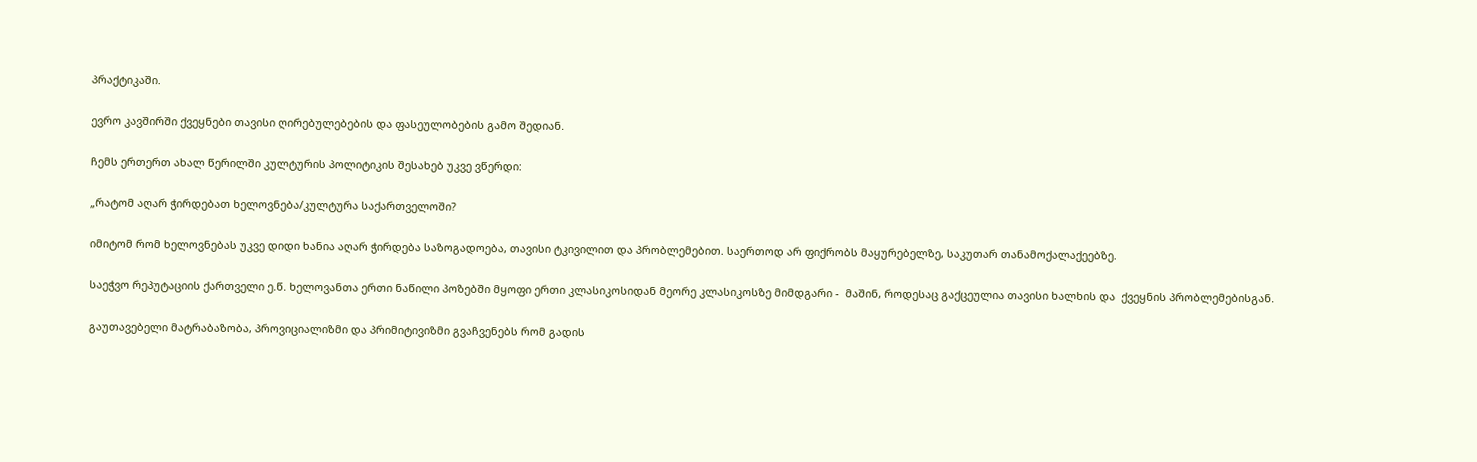პრაქტიკაში.

ევრო კავშირში ქვეყნები თავისი ღირებულებების და ფასეულობების გამო შედიან.

ჩემს ერთერთ ახალ წერილში კულტურის პოლიტიკის შესახებ უკვე ვწერდი:

„რატომ აღარ ჭირდებათ ხელოვნება/კულტურა საქართველოში?

იმიტომ რომ ხელოვნებას უკვე დიდი ხანია აღარ ჭირდება საზოგადოება, თავისი ტკივილით და პრობლემებით. საერთოდ არ ფიქრობს მაყურებელზე, საკუთარ თანამოქალაქეებზე.

საეჭვო რეპუტაციის ქართველი ე.წ. ხელოვანთა ერთი ნაწილი პოზებში მყოფი ერთი კლასიკოსიდან მეორე კლასიკოსზე მიმდგარი -  მაშინ, როდესაც გაქცეულია თავისი ხალხის და  ქვეყნის პრობლემებისგან.

გაუთავებელი მატრაბაზობა, პროვიციალიზმი და პრიმიტივიზმი გვაჩვენებს რომ გადის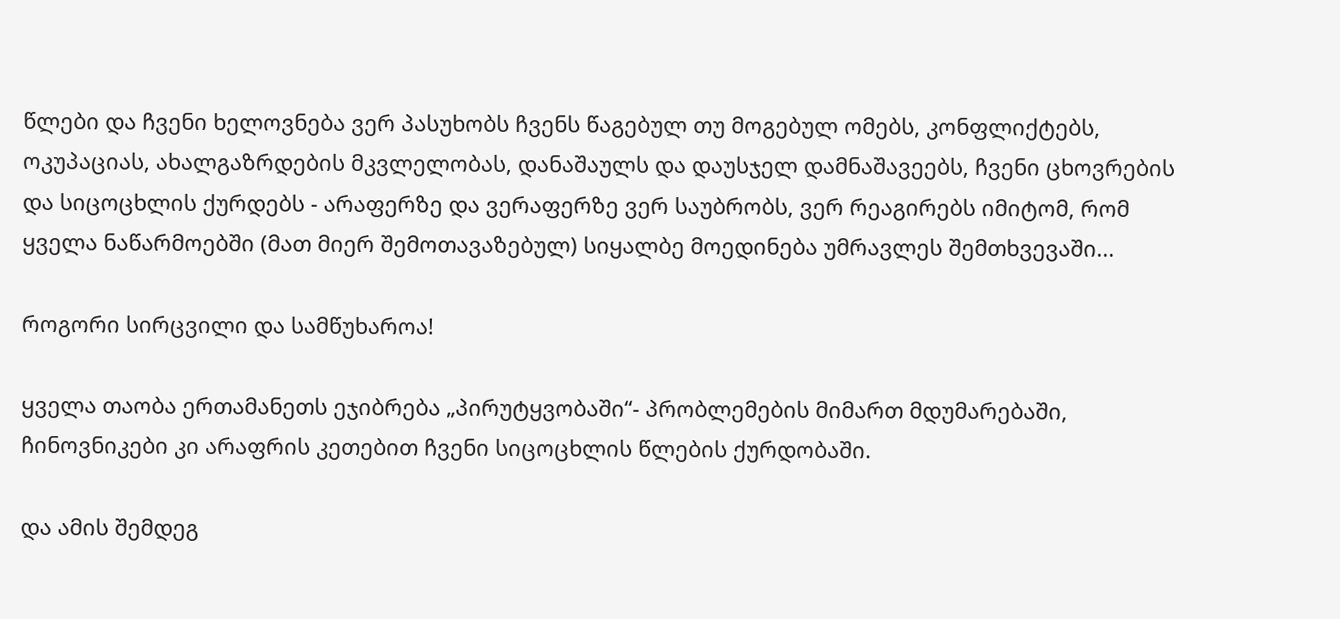წლები და ჩვენი ხელოვნება ვერ პასუხობს ჩვენს წაგებულ თუ მოგებულ ომებს, კონფლიქტებს, ოკუპაციას, ახალგაზრდების მკვლელობას, დანაშაულს და დაუსჯელ დამნაშავეებს, ჩვენი ცხოვრების და სიცოცხლის ქურდებს - არაფერზე და ვერაფერზე ვერ საუბრობს, ვერ რეაგირებს იმიტომ, რომ ყველა ნაწარმოებში (მათ მიერ შემოთავაზებულ) სიყალბე მოედინება უმრავლეს შემთხვევაში...

როგორი სირცვილი და სამწუხაროა!

ყველა თაობა ერთამანეთს ეჯიბრება „პირუტყვობაში“- პრობლემების მიმართ მდუმარებაში, ჩინოვნიკები კი არაფრის კეთებით ჩვენი სიცოცხლის წლების ქურდობაში.

და ამის შემდეგ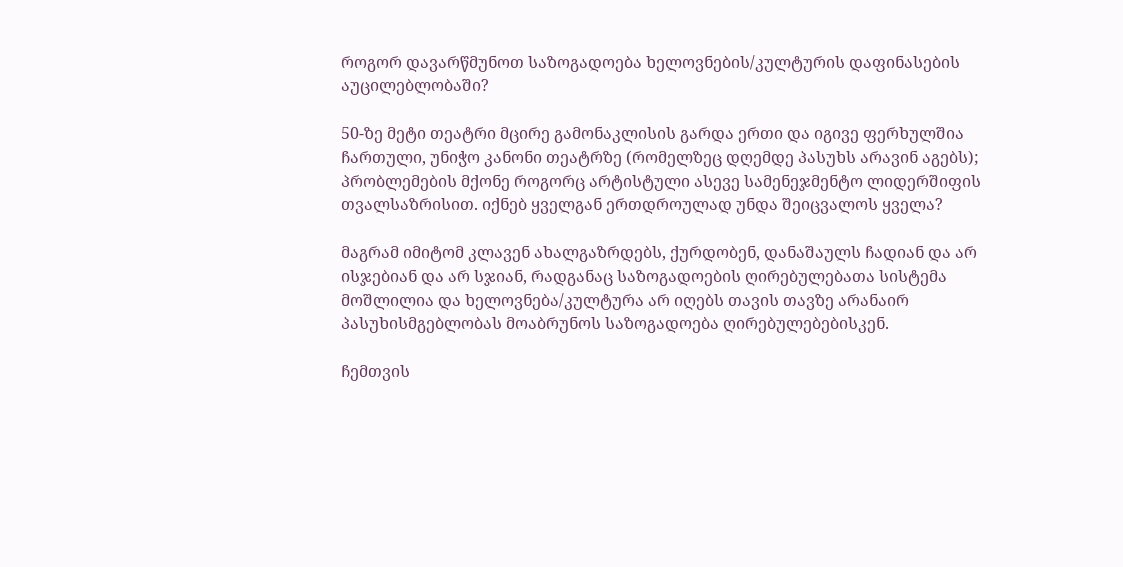როგორ დავარწმუნოთ საზოგადოება ხელოვნების/კულტურის დაფინასების აუცილებლობაში?

50-ზე მეტი თეატრი მცირე გამონაკლისის გარდა ერთი და იგივე ფერხულშია ჩართული, უნიჭო კანონი თეატრზე (რომელზეც დღემდე პასუხს არავინ აგებს); პრობლემების მქონე როგორც არტისტული ასევე სამენეჯმენტო ლიდერშიფის თვალსაზრისით. იქნებ ყველგან ერთდროულად უნდა შეიცვალოს ყველა?

მაგრამ იმიტომ კლავენ ახალგაზრდებს, ქურდობენ, დანაშაულს ჩადიან და არ ისჯებიან და არ სჯიან, რადგანაც საზოგადოების ღირებულებათა სისტემა მოშლილია და ხელოვნება/კულტურა არ იღებს თავის თავზე არანაირ პასუხისმგებლობას მოაბრუნოს საზოგადოება ღირებულებებისკენ.

ჩემთვის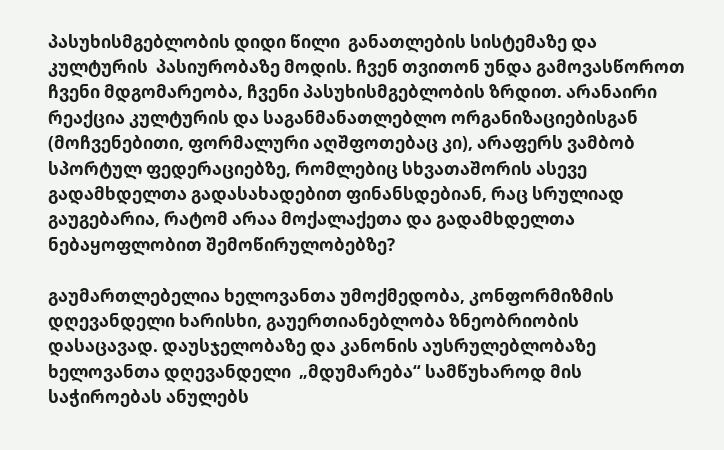პასუხისმგებლობის დიდი წილი  განათლების სისტემაზე და კულტურის  პასიურობაზე მოდის. ჩვენ თვითონ უნდა გამოვასწოროთ ჩვენი მდგომარეობა, ჩვენი პასუხისმგებლობის ზრდით. არანაირი რეაქცია კულტურის და საგანმანათლებლო ორგანიზაციებისგან (მოჩვენებითი, ფორმალური აღშფოთებაც კი), არაფერს ვამბობ სპორტულ ფედერაციებზე, რომლებიც სხვათაშორის ასევე გადამხდელთა გადასახადებით ფინანსდებიან, რაც სრულიად გაუგებარია, რატომ არაა მოქალაქეთა და გადამხდელთა ნებაყოფლობით შემოწირულობებზე?

გაუმართლებელია ხელოვანთა უმოქმედობა, კონფორმიზმის დღევანდელი ხარისხი, გაუერთიანებლობა ზნეობრიობის დასაცავად. დაუსჯელობაზე და კანონის აუსრულებლობაზე ხელოვანთა დღევანდელი  „მდუმარება“ სამწუხაროდ მის საჭიროებას ანულებს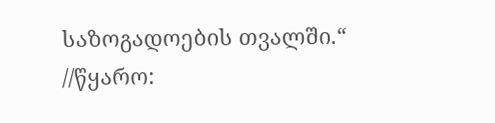საზოგადოების თვალში.“  //წყარო: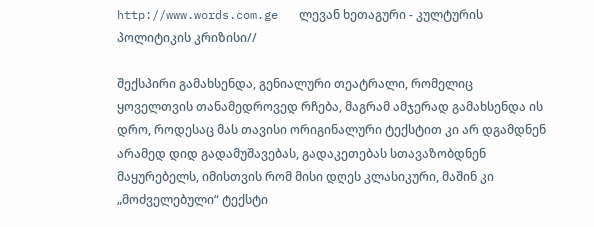http://www.words.com.ge   ლევან ხეთაგური - კულტურის პოლიტიკის კრიზისი//

შექსპირი გამახსენდა, გენიალური თეატრალი, რომელიც ყოველთვის თანამედროვედ რჩება, მაგრამ ამჯერად გამახსენდა ის დრო, როდესაც მას თავისი ორიგინალური ტექსტით კი არ დგამდნენ არამედ დიდ გადამუშავებას, გადაკეთებას სთავაზობდნენ მაყურებელს, იმისთვის რომ მისი დღეს კლასიკური, მაშინ კი „მოძველებული“ ტექსტი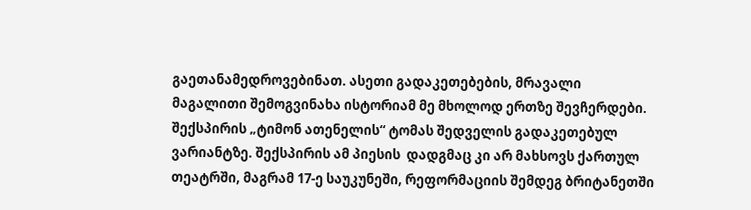გაეთანამედროვებინათ. ასეთი გადაკეთებების, მრავალი მაგალითი შემოგვინახა ისტორიამ მე მხოლოდ ერთზე შევჩერდები. შექსპირის „ტიმონ ათენელის“ ტომას შედველის გადაკეთებულ ვარიანტზე. შექსპირის ამ პიესის  დადგმაც კი არ მახსოვს ქართულ თეატრში, მაგრამ 17-ე საუკუნეში, რეფორმაციის შემდეგ ბრიტანეთში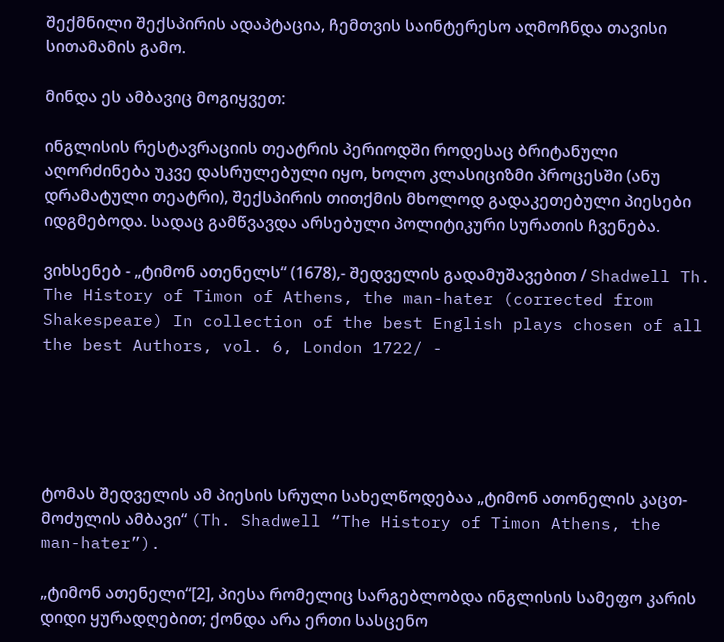შექმნილი შექსპირის ადაპტაცია, ჩემთვის საინტერესო აღმოჩნდა თავისი სითამამის გამო.

მინდა ეს ამბავიც მოგიყვეთ:

ინგლისის რესტავრაციის თეატრის პერიოდში როდესაც ბრიტანული აღორძინება უკვე დასრულებული იყო, ხოლო კლასიციზმი პროცესში (ანუ დრამატული თეატრი), შექსპირის თითქმის მხოლოდ გადაკეთებული პიესები იდგმებოდა. სადაც გამწვავდა არსებული პოლიტიკური სურათის ჩვენება.

ვიხსენებ - „ტიმონ ათენელს“ (1678),- შედველის გადამუშავებით / Shadwell Th. The History of Timon of Athens, the man-hater (corrected from Shakespeare) In collection of the best English plays chosen of all the best Authors, vol. 6, London 1722/ -





ტომას შედველის ამ პიესის სრული სახელწოდებაა „ტიმონ ათონელის კაცთ-მოძულის ამბავი“ (Th. Shadwell “The History of Timon Athens, the man-hater”).

„ტიმონ ათენელი“[2], პიესა რომელიც სარგებლობდა ინგლისის სამეფო კარის დიდი ყურადღებით; ქონდა არა ერთი სასცენო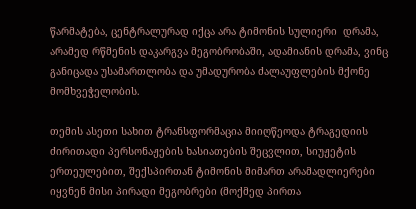წარმატება, ცენტრალურად იქცა არა ტიმონის სულიერი  დრამა, არამედ რწმენის დაკარგვა მეგობრობაში, ადამიანის დრამა, ვინც განიცადა უსამართლობა და უმადურობა ძალაუფლების მქონე მომხვეჭელობის.

თემის ასეთი სახით ტრანსფორმაცია მიიღწეოდა ტრაგედიის ძირითადი პერსონაჟების ხასიათების შეცვლით, სიუჟეტის ერთეულებით, შექსპირთან ტიმონის მიმართ არამადლიერები იყვნენ მისი პირადი მეგობრები (მოქმედ პირთა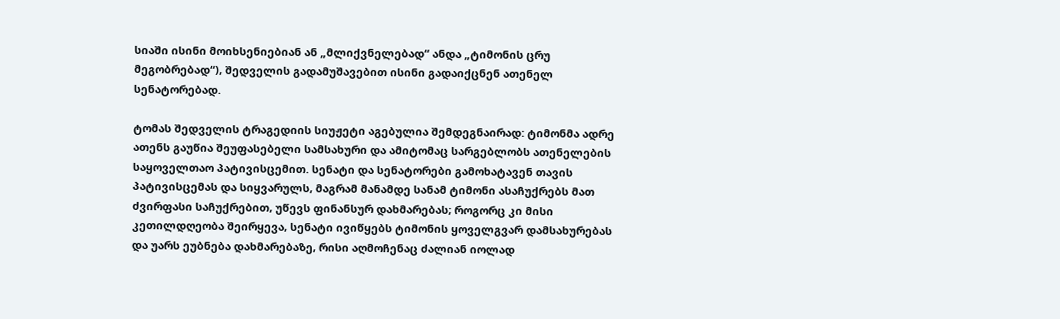სიაში ისინი მოიხსენიებიან ან „მლიქვნელებად“ ანდა „ტიმონის ცრუ მეგობრებად“), შედველის გადამუშავებით ისინი გადაიქცნენ ათენელ სენატორებად.

ტომას შედველის ტრაგედიის სიუჟეტი აგებულია შემდეგნაირად: ტიმონმა ადრე ათენს გაუწია შეუფასებელი სამსახური და ამიტომაც სარგებლობს ათენელების საყოველთაო პატივისცემით. სენატი და სენატორები გამოხატავენ თავის პატივისცემას და სიყვარულს, მაგრამ მანამდე სანამ ტიმონი ასაჩუქრებს მათ ძვირფასი საჩუქრებით, უწევს ფინანსურ დახმარებას; როგორც კი მისი კეთილდღეობა შეირყევა, სენატი ივიწყებს ტიმონის ყოველგვარ დამსახურებას და უარს ეუბნება დახმარებაზე, რისი აღმოჩენაც ძალიან იოლად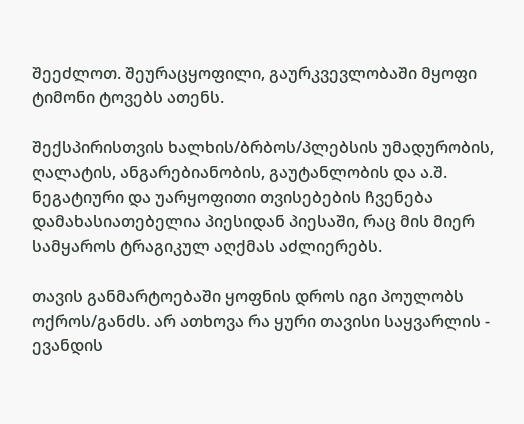შეეძლოთ. შეურაცყოფილი, გაურკვევლობაში მყოფი ტიმონი ტოვებს ათენს.

შექსპირისთვის ხალხის/ბრბოს/პლებსის უმადურობის, ღალატის, ანგარებიანობის, გაუტანლობის და ა.შ. ნეგატიური და უარყოფითი თვისებების ჩვენება დამახასიათებელია პიესიდან პიესაში, რაც მის მიერ სამყაროს ტრაგიკულ აღქმას აძლიერებს.

თავის განმარტოებაში ყოფნის დროს იგი პოულობს ოქროს/განძს. არ ათხოვა რა ყური თავისი საყვარლის - ევანდის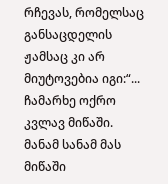რჩევას, რომელსაც განსაცდელის ჟამსაც კი არ მიუტოვებია იგი:“... ჩამარხე ოქრო კვლავ მიწაში. მანამ სანამ მას  მიწაში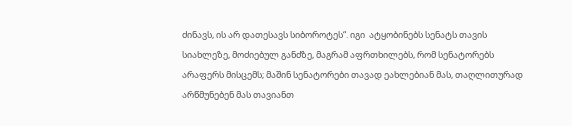ძინავს, ის არ დათესავს სიბოროტეს“. იგი  ატყობინებს სენატს თავის სიახლეზე, მოძიებულ განძზე, მაგრამ აფრთხილებს, რომ სენატორებს არაფერს მისცემს; მაშინ სენატორები თავად ეახლებიან მას, თაღლითურად არწმუნებენ მას თავიანთ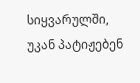სიყვარულში, უკან პატიჟებენ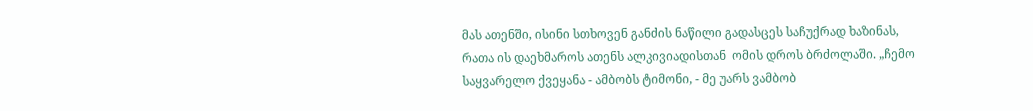მას ათენში, ისინი სთხოვენ განძის ნაწილი გადასცეს საჩუქრად ხაზინას, რათა ის დაეხმაროს ათენს ალკივიადისთან  ომის დროს ბრძოლაში. „ჩემო საყვარელო ქვეყანა - ამბობს ტიმონი, - მე უარს ვამბობ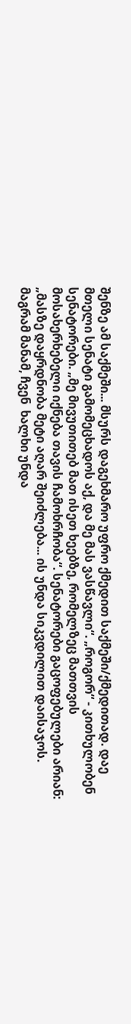შენზე ამ საქმეში... მსურს დაგეხმარო უფრო ქმედით საქმეში/ქმედითად. დაე მთელი სენატი გამომეცხადოს აქ, და მე მას ვასწავლი“. „როგორ“ - კითხულობენ სენატორები. „მე მივუთითებ მათ ისეთ ხეებზე, რომელზეც მათთვის მოსახერხებელი იქნება თავის ჩამოხრჩობა“. სენატორები გაცოფებულები არიან: „მასზე დაყრდნობა მეტი აღარ შეიძლება... ის უნდა სიკვდილით დაისაჯოს. მაგრამ მანამ, ჩვენ  ხალხი უნდა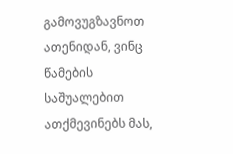გამოვუგზავნოთ ათენიდან, ვინც წამების საშუალებით ათქმევინებს მას,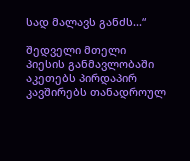სად მალავს განძს...“

შედველი მთელი პიესის განმავლობაში აკეთებს პირდაპირ კავშირებს თანადროულ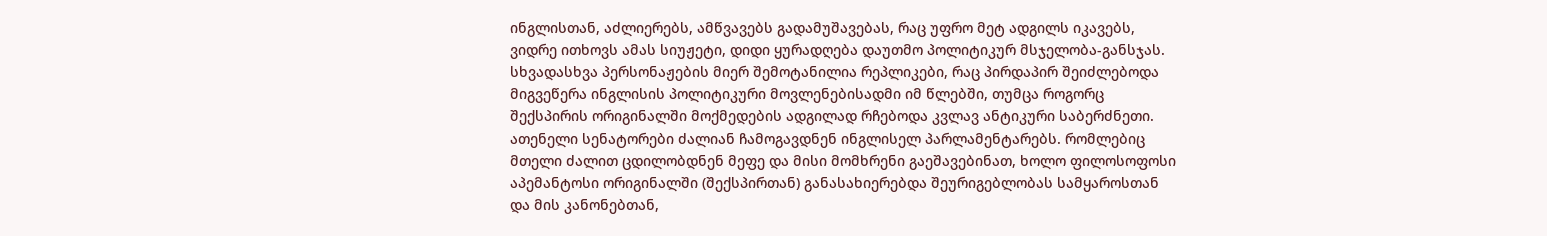ინგლისთან, აძლიერებს, ამწვავებს გადამუშავებას, რაც უფრო მეტ ადგილს იკავებს, ვიდრე ითხოვს ამას სიუჟეტი, დიდი ყურადღება დაუთმო პოლიტიკურ მსჯელობა-განსჯას. სხვადასხვა პერსონაჟების მიერ შემოტანილია რეპლიკები, რაც პირდაპირ შეიძლებოდა მიგვეწერა ინგლისის პოლიტიკური მოვლენებისადმი იმ წლებში, თუმცა როგორც შექსპირის ორიგინალში მოქმედების ადგილად რჩებოდა კვლავ ანტიკური საბერძნეთი. ათენელი სენატორები ძალიან ჩამოგავდნენ ინგლისელ პარლამენტარებს. რომლებიც  მთელი ძალით ცდილობდნენ მეფე და მისი მომხრენი გაეშავებინათ, ხოლო ფილოსოფოსი აპემანტოსი ორიგინალში (შექსპირთან) განასახიერებდა შეურიგებლობას სამყაროსთან და მის კანონებთან,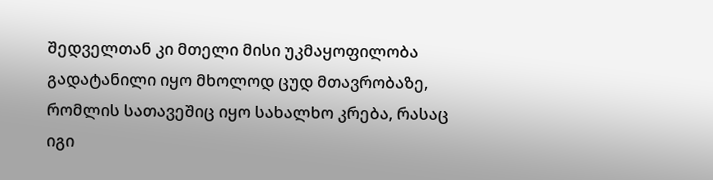შედველთან კი მთელი მისი უკმაყოფილობა გადატანილი იყო მხოლოდ ცუდ მთავრობაზე, რომლის სათავეშიც იყო სახალხო კრება, რასაც იგი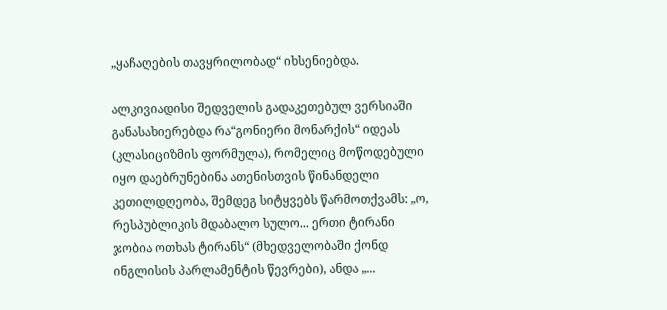„ყაჩაღების თავყრილობად“ იხსენიებდა.

ალკივიადისი შედველის გადაკეთებულ ვერსიაში განასახიერებდა რა“გონიერი მონარქის“ იდეას (კლასიციზმის ფორმულა), რომელიც მოწოდებული იყო დაებრუნებინა ათენისთვის წინანდელი კეთილდღეობა, შემდეგ სიტყვებს წარმოთქვამს: „ო, რესპუბლიკის მდაბალო სულო... ერთი ტირანი ჯობია ოთხას ტირანს“ (მხედველობაში ქონდ ინგლისის პარლამენტის წევრები), ანდა „...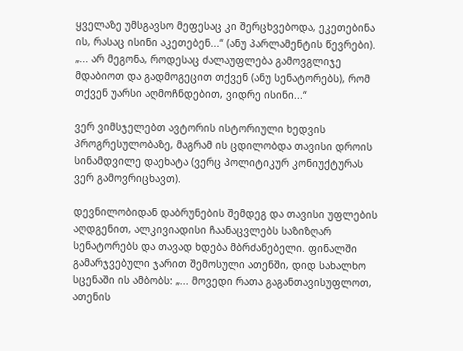ყველაზე უმსგავსო მეფესაც კი შერცხვებოდა, ეკეთებინა ის, რასაც ისინი აკეთებენ...“ (ანუ პარლამენტის წევრები). „... არ მეგონა, როდესაც ძალაუფლება გამოვგლიჯე მდაბიოთ და გადმოგეცით თქვენ (ანუ სენატორებს), რომ თქვენ უარსი აღმოჩნდებით, ვიდრე ისინი...“

ვერ ვიმსჯელებთ ავტორის ისტორიული ხედვის პროგრესულობაზე, მაგრამ ის ცდილობდა თავისი დროის სინამდვილე დაეხატა (ვერც პოლიტიკურ კონიუქტურას ვერ გამოვრიცხავთ).

დევნილობიდან დაბრუნების შემდეგ და თავისი უფლების აღდგენით, ალკივიადისი ჩაანაცვლებს საზიზღარ სენატორებს და თავად ხდება მბრძანებელი. ფინალში გამარჯვებული ჯარით შემოსული ათენში, დიდ სახალხო სცენაში ის ამბობს: „... მოვედი რათა გაგანთავისუფლოთ, ათენის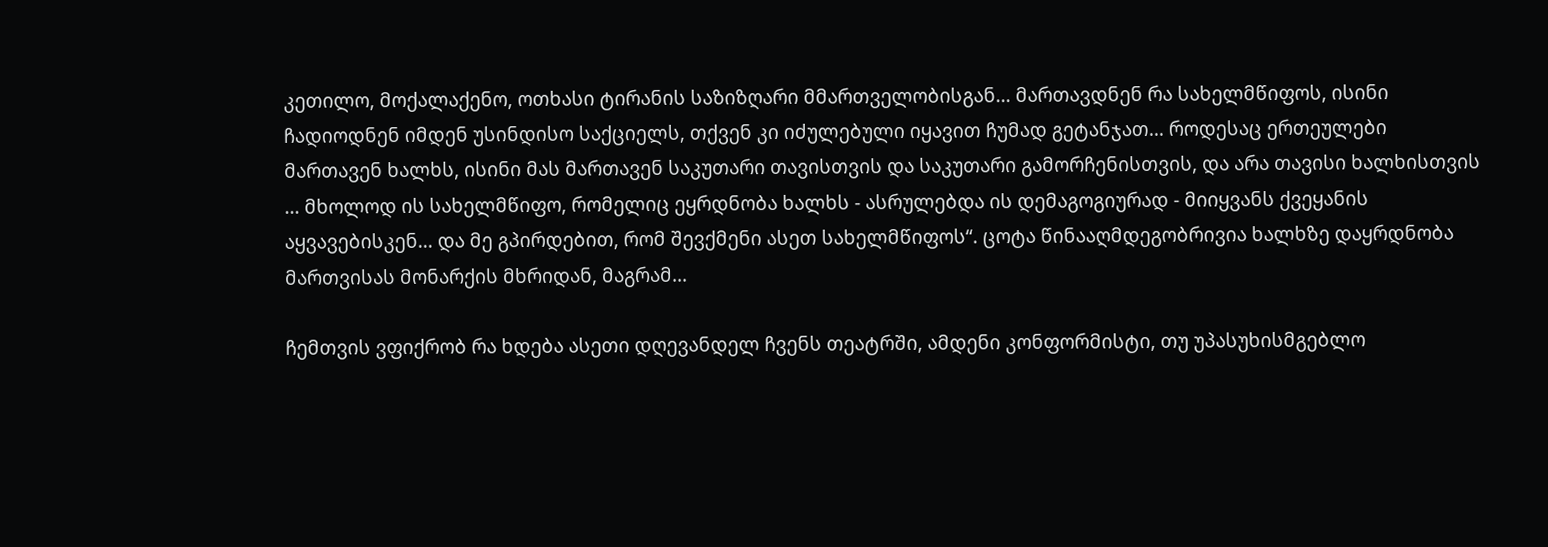კეთილო, მოქალაქენო, ოთხასი ტირანის საზიზღარი მმართველობისგან... მართავდნენ რა სახელმწიფოს, ისინი ჩადიოდნენ იმდენ უსინდისო საქციელს, თქვენ კი იძულებული იყავით ჩუმად გეტანჯათ... როდესაც ერთეულები მართავენ ხალხს, ისინი მას მართავენ საკუთარი თავისთვის და საკუთარი გამორჩენისთვის, და არა თავისი ხალხისთვის ... მხოლოდ ის სახელმწიფო, რომელიც ეყრდნობა ხალხს - ასრულებდა ის დემაგოგიურად - მიიყვანს ქვეყანის აყვავებისკენ... და მე გპირდებით, რომ შევქმენი ასეთ სახელმწიფოს“. ცოტა წინააღმდეგობრივია ხალხზე დაყრდნობა მართვისას მონარქის მხრიდან, მაგრამ...

ჩემთვის ვფიქრობ რა ხდება ასეთი დღევანდელ ჩვენს თეატრში, ამდენი კონფორმისტი, თუ უპასუხისმგებლო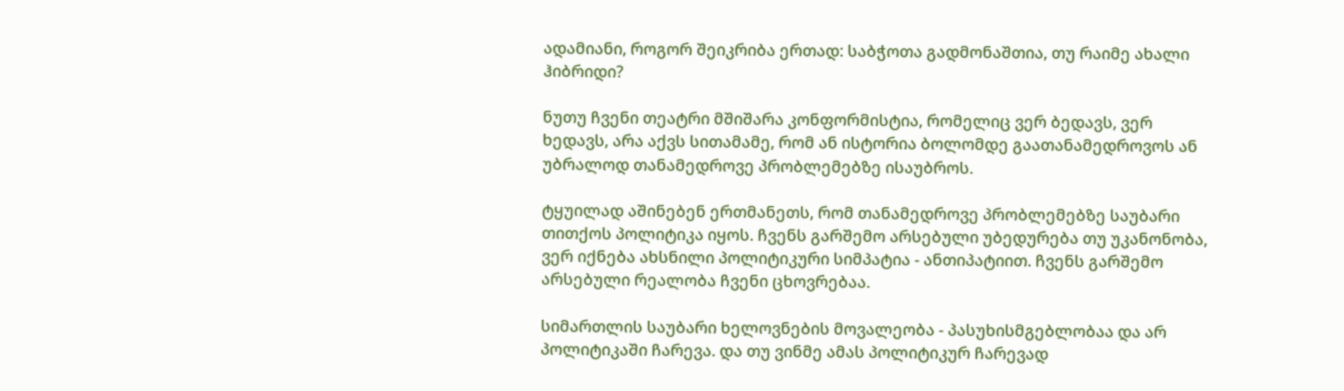ადამიანი, როგორ შეიკრიბა ერთად: საბჭოთა გადმონაშთია, თუ რაიმე ახალი ჰიბრიდი?

ნუთუ ჩვენი თეატრი მშიშარა კონფორმისტია, რომელიც ვერ ბედავს, ვერ ხედავს, არა აქვს სითამამე, რომ ან ისტორია ბოლომდე გაათანამედროვოს ან უბრალოდ თანამედროვე პრობლემებზე ისაუბროს.

ტყუილად აშინებენ ერთმანეთს, რომ თანამედროვე პრობლემებზე საუბარი თითქოს პოლიტიკა იყოს. ჩვენს გარშემო არსებული უბედურება თუ უკანონობა, ვერ იქნება ახსნილი პოლიტიკური სიმპატია - ანთიპატიით. ჩვენს გარშემო არსებული რეალობა ჩვენი ცხოვრებაა.

სიმართლის საუბარი ხელოვნების მოვალეობა - პასუხისმგებლობაა და არ პოლიტიკაში ჩარევა. და თუ ვინმე ამას პოლიტიკურ ჩარევად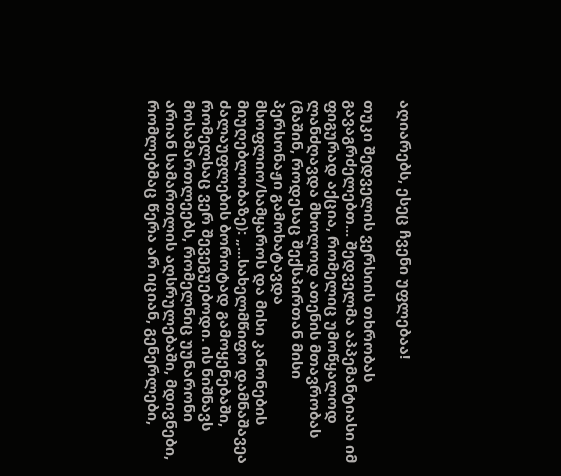აღიარებს, ესეც ჩვენი უფლებაა!

თუკი შედველის ვერსიის თხრობას გავაგრძელებთ... შედველმა აპპემანტიასი იმ ფიგურად აქცია, რომელიც უმოწყალოდ ლანძღავდა მხოლოდ ათენის მთავრობას (მაშინ, როდესაც შექსპირთან მისი პერსონაჟი გამოხატავდა მსოფლიო/სამყაროს და მისი კანონების მიუღებლობაზე): „...სახელმწიფო დამნაშავეა ძალაუფლების ბოროტად გამოყენებაში, რომელსაც ვერ შევეგუებოდი. ის ნიშნავს მოსამართლეებს, რომელნიც უუნარონი არიან სამართლის აღსრულებაში, მდივნები, რომლებმაც წერა არ იციან, გენერლები,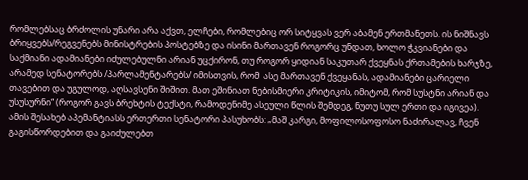რომლებსაც ბრძოლის უნარი არა აქვთ, ელჩები, რომლებიც ორ სიტყვას ვერ აბამენ ერთმანეთს. ის ნიშნავს ბრიყვებს/რეგვენებს მინისტრების პოსტებზე და ისინი მართავენ როგორც უნდათ, ხოლო ჭკვიანები და საქმიანი ადამიანები იძულებულნი არიან უცქირონ, თუ როგორ ყიდიან საკუთარ ქვეყნას ქრთამების ხარჯზე, არამედ სენატორებს /პარლამენტარებს/ იმისთვის, რომ  ასე მართავენ ქვეყანას, ადამიანები ცარიელი თავებით და უგულოდ, აღსავსენი შიშით. მათ ეშინიათ ნებისმიერი კრიტიკის, იმიტომ, რომ სუსტნი არიან და უსუსურნი“ (როგორ გავს ბრეხტის ტექსტი, რამოდენიმე ასეული წლის შემდეგ, ნუთუ სულ ერთი და იგივეა). ამის შესახებ აპემანტიასს ერთერთი სენატორი პასუხობს: „მაშ კარგი, მოფილოსოფოსო ნაძირალავ, ჩვენ გაგისწორდებით და გაიძულებთ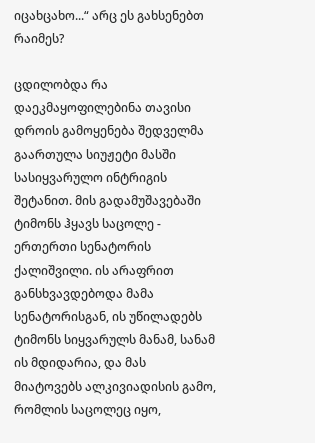იცახცახო...“ არც ეს გახსენებთ რაიმეს?

ცდილობდა რა დაეკმაყოფილებინა თავისი დროის გამოყენება შედველმა გაართულა სიუჟეტი მასში სასიყვარულო ინტრიგის შეტანით. მის გადამუშავებაში ტიმონს ჰყავს საცოლე - ერთერთი სენატორის ქალიშვილი. ის არაფრით განსხვავდებოდა მამა სენატორისგან, ის უწილადებს ტიმონს სიყვარულს მანამ, სანამ ის მდიდარია, და მას მიატოვებს ალკივიადისის გამო, რომლის საცოლეც იყო,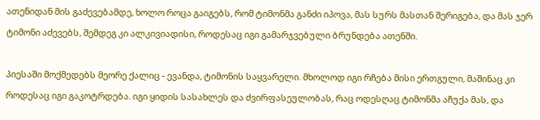ათენიდან მის გაძევებამდე, ხოლო როცა გაიგებს, რომ ტიმონმა განძი იპოვა, მას სურს მასთან შერიგება, და მას ჯერ ტიმონი აძევებს, შემდეგ კი ალკივიადისი, როდესაც იგი გამარჯვებული ბრუნდება ათენში.

პიესაში მოქმედებს მეორე ქალიც - ევანდა, ტიმონის საყვარელი. მხოლოდ იგი რჩება მისი ერთგული, მაშინაც კი როდესაც იგი გაკოტრდება. იგი ყიდის სასახლეს და ძვირფასეულობას, რაც ოდესღაც ტიმონმა აჩუქა მას, და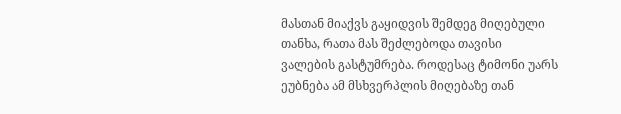მასთან მიაქვს გაყიდვის შემდეგ მიღებული თანხა, რათა მას შეძლებოდა თავისი ვალების გასტუმრება. როდესაც ტიმონი უარს ეუბნება ამ მსხვერპლის მიღებაზე თან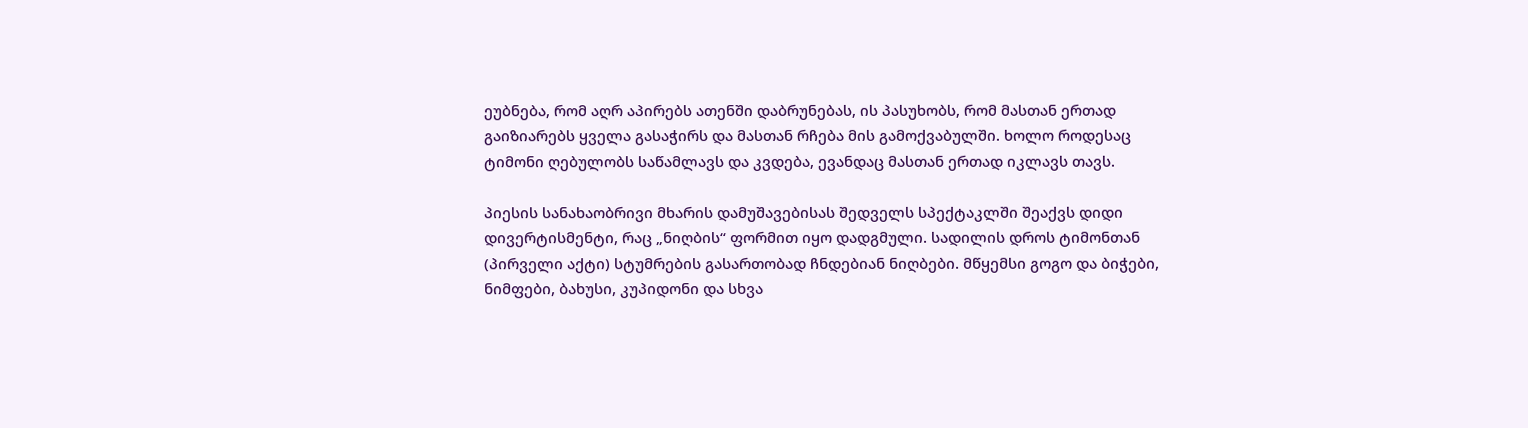ეუბნება, რომ აღრ აპირებს ათენში დაბრუნებას, ის პასუხობს, რომ მასთან ერთად გაიზიარებს ყველა გასაჭირს და მასთან რჩება მის გამოქვაბულში. ხოლო როდესაც ტიმონი ღებულობს საწამლავს და კვდება, ევანდაც მასთან ერთად იკლავს თავს.

პიესის სანახაობრივი მხარის დამუშავებისას შედველს სპექტაკლში შეაქვს დიდი დივერტისმენტი, რაც „ნიღბის“ ფორმით იყო დადგმული. სადილის დროს ტიმონთან (პირველი აქტი) სტუმრების გასართობად ჩნდებიან ნიღბები. მწყემსი გოგო და ბიჭები, ნიმფები, ბახუსი, კუპიდონი და სხვა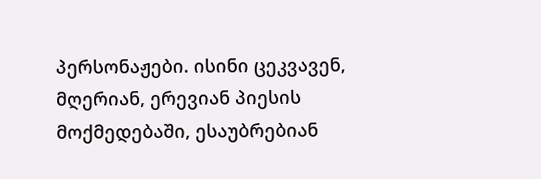პერსონაჟები. ისინი ცეკვავენ, მღერიან, ერევიან პიესის მოქმედებაში, ესაუბრებიან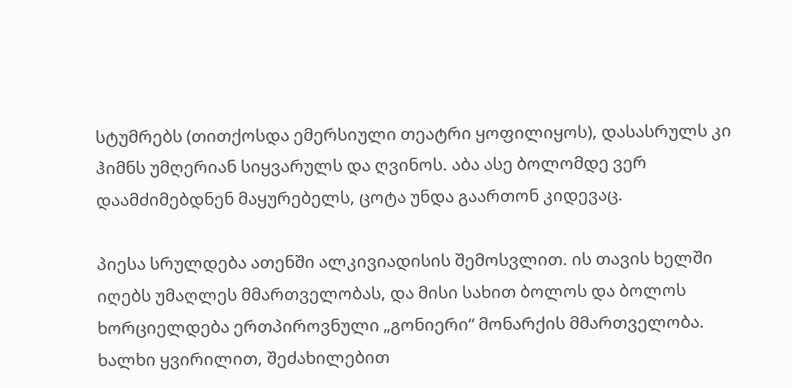სტუმრებს (თითქოსდა ემერსიული თეატრი ყოფილიყოს), დასასრულს კი ჰიმნს უმღერიან სიყვარულს და ღვინოს. აბა ასე ბოლომდე ვერ დაამძიმებდნენ მაყურებელს, ცოტა უნდა გაართონ კიდევაც.

პიესა სრულდება ათენში ალკივიადისის შემოსვლით. ის თავის ხელში იღებს უმაღლეს მმართველობას, და მისი სახით ბოლოს და ბოლოს ხორციელდება ერთპიროვნული „გონიერი“ მონარქის მმართველობა. ხალხი ყვირილით, შეძახილებით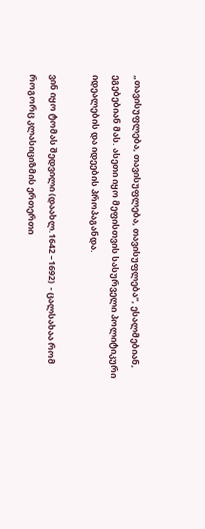„თავისუფლება, თავისუფლება, თავისუფლება“, ესალმებიან, ეგებებიან მას. ასეთი იყო მეფისთვის სასურველი პოლიტიკური იდეალების და იდეების პროპაგანდა.

ვინ იყო ტომას შედვილი (დაახლ.1642 –1692)  - ცალსახაა რომ როგორც კლასიციზმის ერთერთი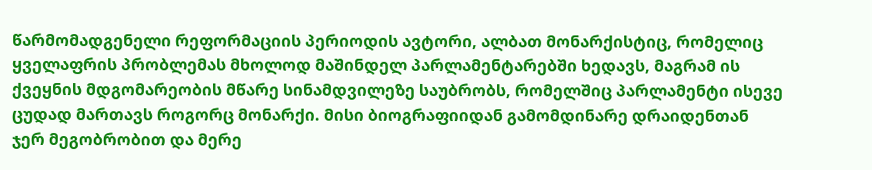წარმომადგენელი რეფორმაციის პერიოდის ავტორი, ალბათ მონარქისტიც, რომელიც ყველაფრის პრობლემას მხოლოდ მაშინდელ პარლამენტარებში ხედავს, მაგრამ ის ქვეყნის მდგომარეობის მწარე სინამდვილეზე საუბრობს, რომელშიც პარლამენტი ისევე ცუდად მართავს როგორც მონარქი. მისი ბიოგრაფიიდან გამომდინარე დრაიდენთან ჯერ მეგობრობით და მერე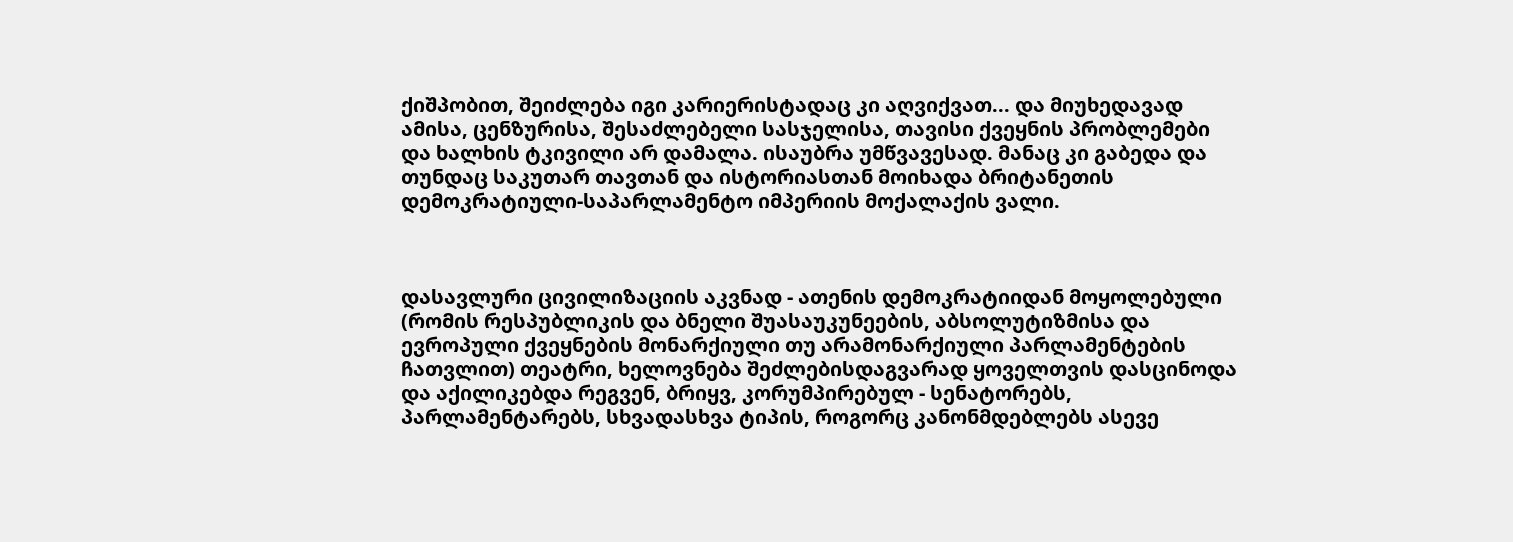ქიშპობით, შეიძლება იგი კარიერისტადაც კი აღვიქვათ... და მიუხედავად ამისა, ცენზურისა, შესაძლებელი სასჯელისა, თავისი ქვეყნის პრობლემები და ხალხის ტკივილი არ დამალა. ისაუბრა უმწვავესად. მანაც კი გაბედა და თუნდაც საკუთარ თავთან და ისტორიასთან მოიხადა ბრიტანეთის დემოკრატიული-საპარლამენტო იმპერიის მოქალაქის ვალი.



დასავლური ცივილიზაციის აკვნად - ათენის დემოკრატიიდან მოყოლებული (რომის რესპუბლიკის და ბნელი შუასაუკუნეების, აბსოლუტიზმისა და ევროპული ქვეყნების მონარქიული თუ არამონარქიული პარლამენტების ჩათვლით) თეატრი, ხელოვნება შეძლებისდაგვარად ყოველთვის დასცინოდა და აქილიკებდა რეგვენ, ბრიყვ, კორუმპირებულ - სენატორებს, პარლამენტარებს, სხვადასხვა ტიპის, როგორც კანონმდებლებს ასევე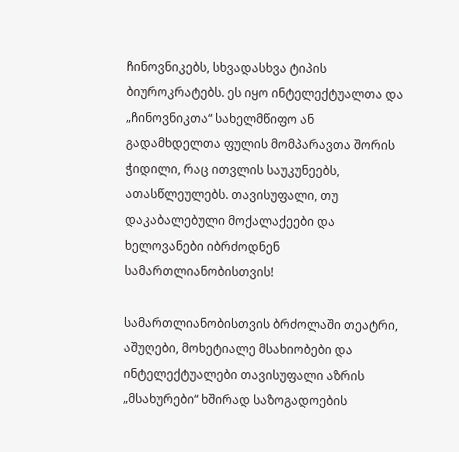ჩინოვნიკებს, სხვადასხვა ტიპის ბიუროკრატებს. ეს იყო ინტელექტუალთა და „ჩინოვნიკთა“ სახელმწიფო ან გადამხდელთა ფულის მომპარავთა შორის ჭიდილი, რაც ითვლის საუკუნეებს, ათასწლეულებს. თავისუფალი, თუ დაკაბალებული მოქალაქეები და ხელოვანები იბრძოდნენ სამართლიანობისთვის!

სამართლიანობისთვის ბრძოლაში თეატრი, აშუღები, მოხეტიალე მსახიობები და ინტელექტუალები თავისუფალი აზრის „მსახურები“ ხშირად საზოგადოების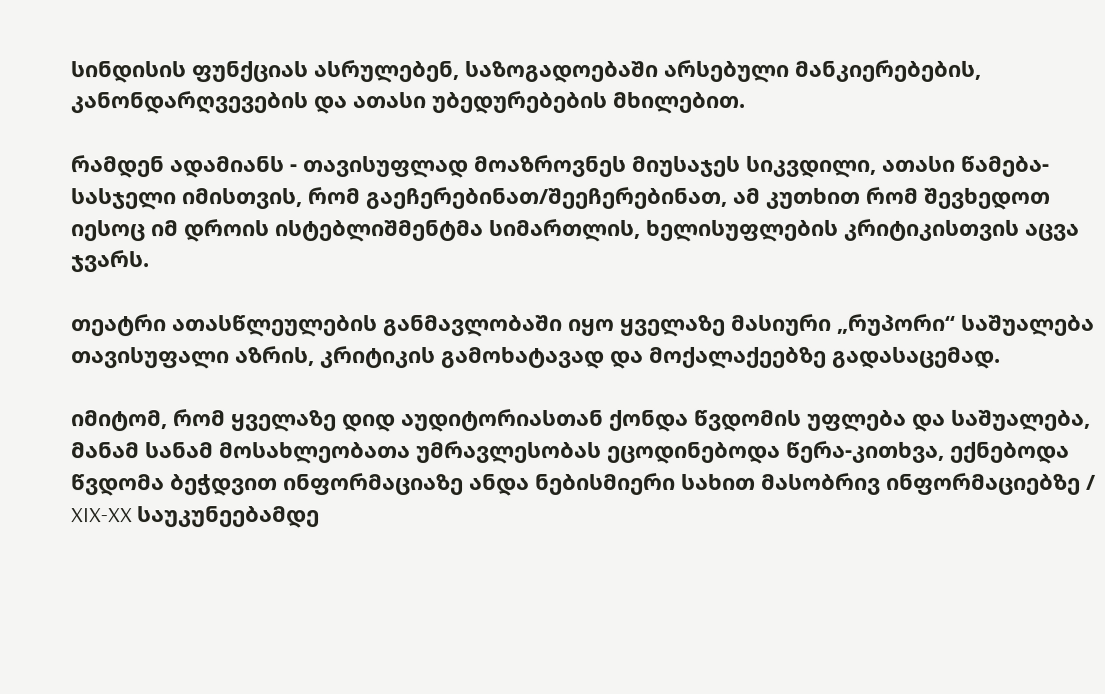სინდისის ფუნქციას ასრულებენ, საზოგადოებაში არსებული მანკიერებების, კანონდარღვევების და ათასი უბედურებების მხილებით.

რამდენ ადამიანს - თავისუფლად მოაზროვნეს მიუსაჯეს სიკვდილი, ათასი წამება-სასჯელი იმისთვის, რომ გაეჩერებინათ/შეეჩერებინათ, ამ კუთხით რომ შევხედოთ იესოც იმ დროის ისტებლიშმენტმა სიმართლის, ხელისუფლების კრიტიკისთვის აცვა ჯვარს.

თეატრი ათასწლეულების განმავლობაში იყო ყველაზე მასიური „რუპორი“ საშუალება თავისუფალი აზრის, კრიტიკის გამოხატავად და მოქალაქეებზე გადასაცემად.

იმიტომ, რომ ყველაზე დიდ აუდიტორიასთან ქონდა წვდომის უფლება და საშუალება, მანამ სანამ მოსახლეობათა უმრავლესობას ეცოდინებოდა წერა-კითხვა, ექნებოდა წვდომა ბეჭდვით ინფორმაციაზე ანდა ნებისმიერი სახით მასობრივ ინფორმაციებზე / XIX-XX საუკუნეებამდე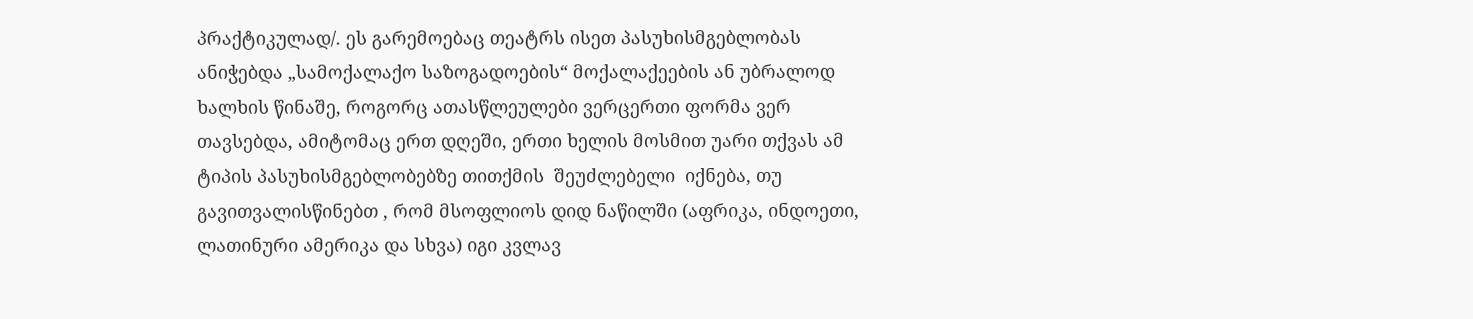პრაქტიკულად/. ეს გარემოებაც თეატრს ისეთ პასუხისმგებლობას ანიჭებდა „სამოქალაქო საზოგადოების“ მოქალაქეების ან უბრალოდ ხალხის წინაშე, როგორც ათასწლეულები ვერცერთი ფორმა ვერ თავსებდა, ამიტომაც ერთ დღეში, ერთი ხელის მოსმით უარი თქვას ამ ტიპის პასუხისმგებლობებზე თითქმის  შეუძლებელი  იქნება, თუ გავითვალისწინებთ , რომ მსოფლიოს დიდ ნაწილში (აფრიკა, ინდოეთი, ლათინური ამერიკა და სხვა) იგი კვლავ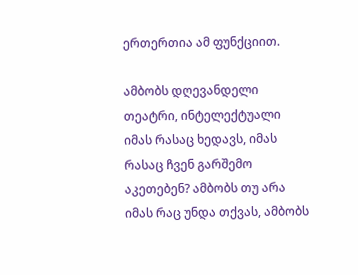ერთერთია ამ ფუნქციით.

ამბობს დღევანდელი  თეატრი, ინტელექტუალი იმას რასაც ხედავს, იმას რასაც ჩვენ გარშემო აკეთებენ? ამბობს თუ არა იმას რაც უნდა თქვას, ამბობს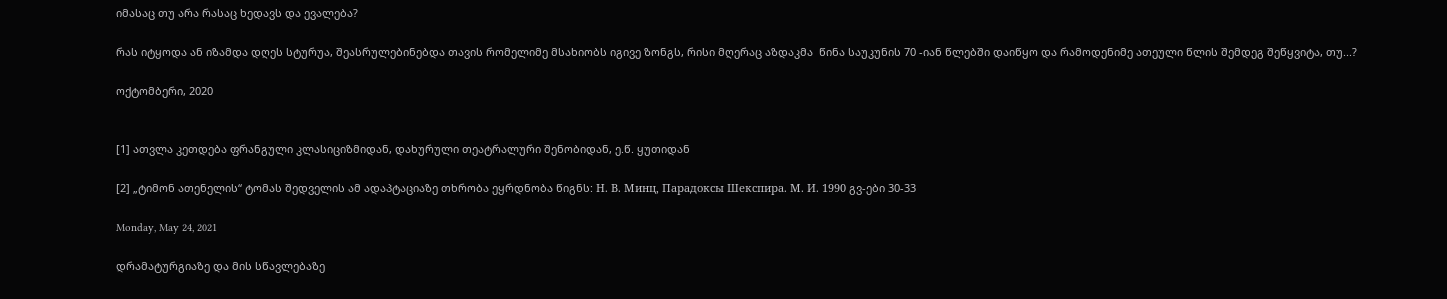იმასაც თუ არა რასაც ხედავს და ევალება?

რას იტყოდა ან იზამდა დღეს სტურუა, შეასრულებინებდა თავის რომელიმე მსახიობს იგივე ზონგს, რისი მღერაც აზდაკმა  წინა საუკუნის 70 -იან წლებში დაიწყო და რამოდენიმე ათეული წლის შემდეგ შეწყვიტა, თუ...?

ოქტომბერი, 2020


[1] ათვლა კეთდება ფრანგული კლასიციზმიდან, დახურული თეატრალური შენობიდან, ე.წ. ყუთიდან

[2] „ტიმონ ათენელის“ ტომას შედველის ამ ადაპტაციაზე თხრობა ეყრდნობა წიგნს: Н. В. Минц, Парадоксы Шекспира. М. И. 1990 გვ-ები 30-33

Monday, May 24, 2021

დრამატურგიაზე და მის სწავლებაზე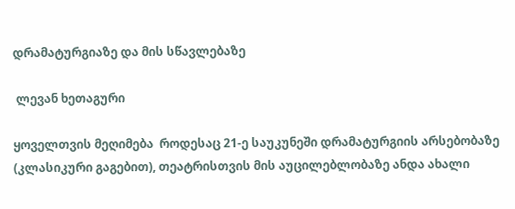დრამატურგიაზე და მის სწავლებაზე

 ლევან ხეთაგური

ყოველთვის მეღიმება  როდესაც 21-ე საუკუნეში დრამატურგიის არსებობაზე (კლასიკური გაგებით), თეატრისთვის მის აუცილებლობაზე ანდა ახალი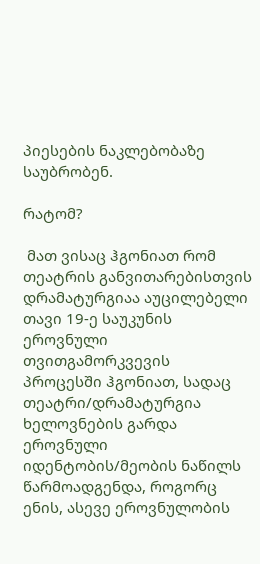პიესების ნაკლებობაზე საუბრობენ.

რატომ?

 მათ ვისაც ჰგონიათ რომ თეატრის განვითარებისთვის დრამატურგიაა აუცილებელი თავი 19-ე საუკუნის ეროვნული თვითგამორკვევის პროცესში ჰგონიათ, სადაც თეატრი/დრამატურგია ხელოვნების გარდა ეროვნული იდენტობის/მეობის ნაწილს წარმოადგენდა, როგორც ენის, ასევე ეროვნულობის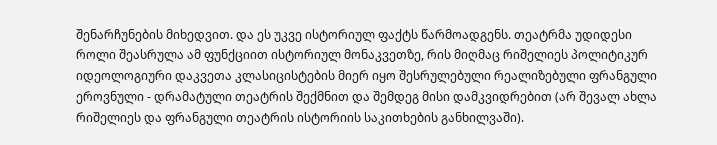შენარჩუნების მიხედვით. და ეს უკვე ისტორიულ ფაქტს წარმოადგენს. თეატრმა უდიდესი როლი შეასრულა ამ ფუნქციით ისტორიულ მონაკვეთზე, რის მიღმაც რიშელიეს პოლიტიკურ იდეოლოგიური დაკვეთა კლასიცისტების მიერ იყო შესრულებული რეალიზებული ფრანგული ეროვნული - დრამატული თეატრის შექმნით და შემდეგ მისი დამკვიდრებით (არ შევალ ახლა რიშელიეს და ფრანგული თეატრის ისტორიის საკითხების განხილვაში).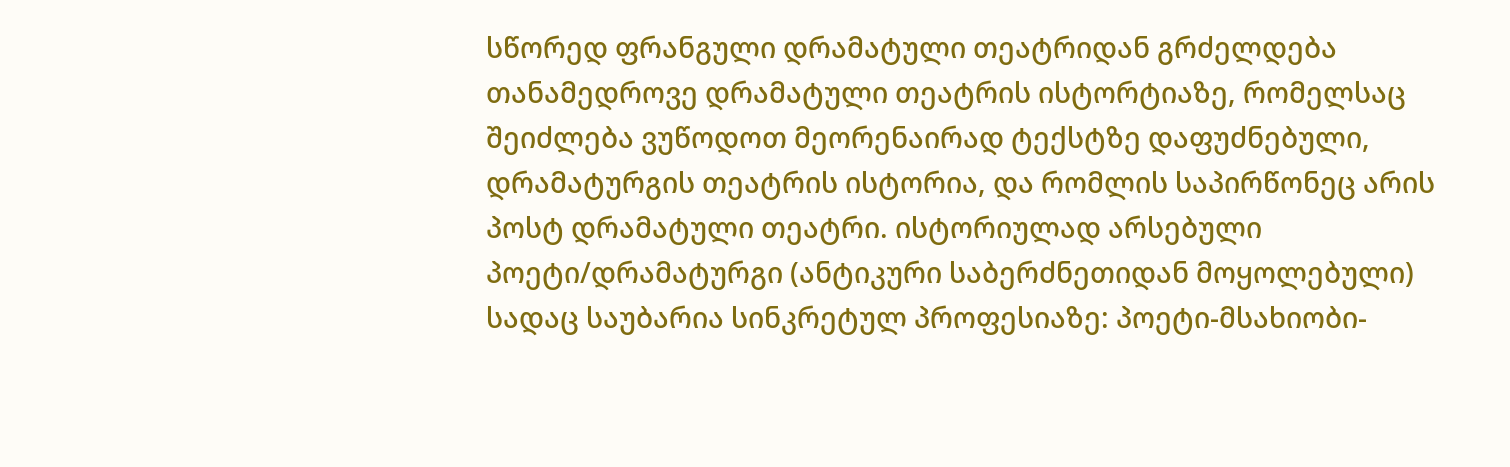სწორედ ფრანგული დრამატული თეატრიდან გრძელდება თანამედროვე დრამატული თეატრის ისტორტიაზე, რომელსაც შეიძლება ვუწოდოთ მეორენაირად ტექსტზე დაფუძნებული, დრამატურგის თეატრის ისტორია, და რომლის საპირწონეც არის პოსტ დრამატული თეატრი. ისტორიულად არსებული პოეტი/დრამატურგი (ანტიკური საბერძნეთიდან მოყოლებული) სადაც საუბარია სინკრეტულ პროფესიაზე: პოეტი-მსახიობი-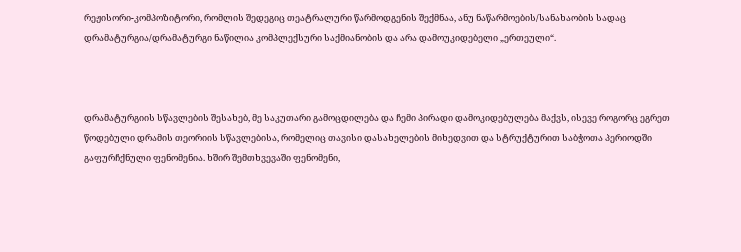რეჟისორი-კომპოზიტორი, რომლის შედეგიც თეატრალური წარმოდგენის შექმნაა, ანუ ნაწარმოების/სანახაობის სადაც დრამატურგია/დრამატურგი ნაწილია კომპლექსური საქმიანობის და არა დამოუკიდებელი „ერთეული“.



დრამატურგიის სწავლების შესახებ, მე საკუთარი გამოცდილება და ჩემი პირადი დამოკიდებულება მაქვს, ისევე როგორც ეგრეთ წოდებული დრამის თეორიის სწავლებისა, რომელიც თავისი დასახელების მიხედვით და სტრუქტურით საბჭოთა პერიოდში გაფურჩქნული ფენომენია. ხშირ შემთხვევაში ფენომენი,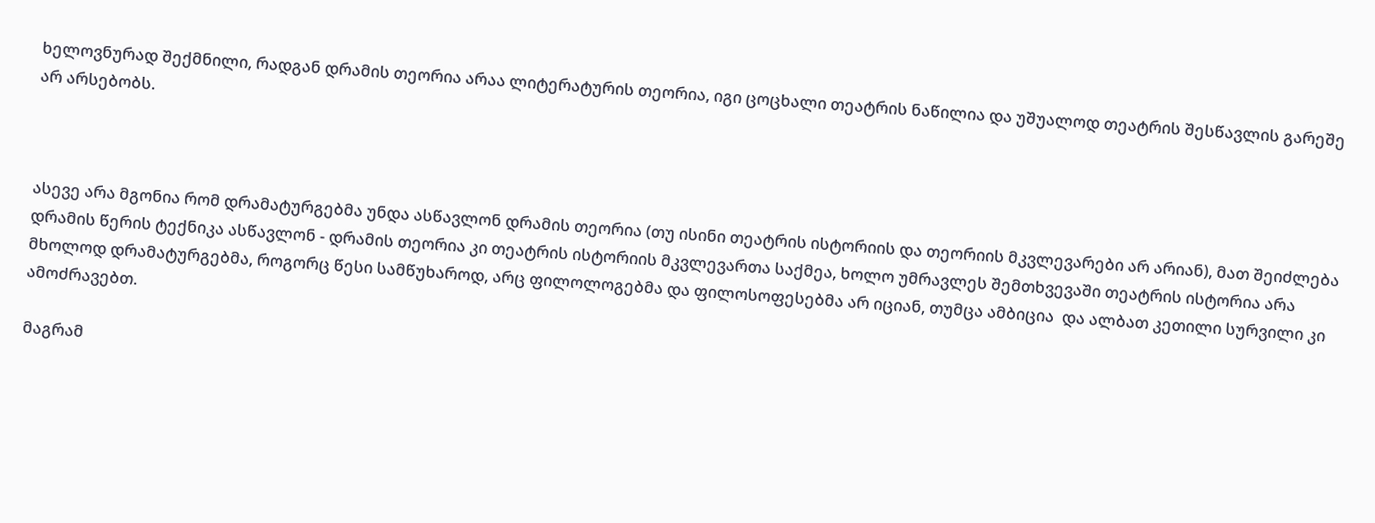ხელოვნურად შექმნილი, რადგან დრამის თეორია არაა ლიტერატურის თეორია, იგი ცოცხალი თეატრის ნაწილია და უშუალოდ თეატრის შესწავლის გარეშე არ არსებობს.



ასევე არა მგონია რომ დრამატურგებმა უნდა ასწავლონ დრამის თეორია (თუ ისინი თეატრის ისტორიის და თეორიის მკვლევარები არ არიან), მათ შეიძლება დრამის წერის ტექნიკა ასწავლონ - დრამის თეორია კი თეატრის ისტორიის მკვლევართა საქმეა, ხოლო უმრავლეს შემთხვევაში თეატრის ისტორია არა მხოლოდ დრამატურგებმა, როგორც წესი სამწუხაროდ, არც ფილოლოგებმა და ფილოსოფესებმა არ იციან, თუმცა ამბიცია  და ალბათ კეთილი სურვილი კი ამოძრავებთ.

მაგრამ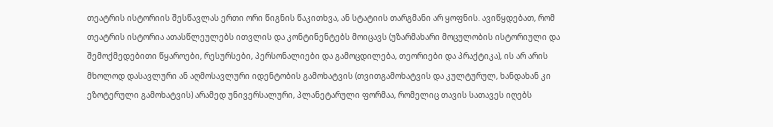თეატრის ისტორიის შესწავლას ერთი ორი წიგნის წაკითხვა, ან სტატიის თარგმანი არ ყოფნის. ავიწყდებათ, რომ თეატრის ისტორია ათასწლეულებს ითვლის და კონტინენტებს მოიცავს (უზარმახარი მოცულობის ისტორიული და შემოქმედებითი წყაროები, რესურსები, პერსონალიები და გამოცდილება, თეორიები და პრაქტიკა), ის არ არის მხოლოდ დასავლური ან აღმოსავლური იდენტობის გამოხატვის (თვითგამოხატვის და კულტურულ, ხანდახან კი ეზოტერული გამოხატვის) არამედ უნივერსალური, პლანეტარული ფორმაა, რომელიც თავის სათავეს იღებს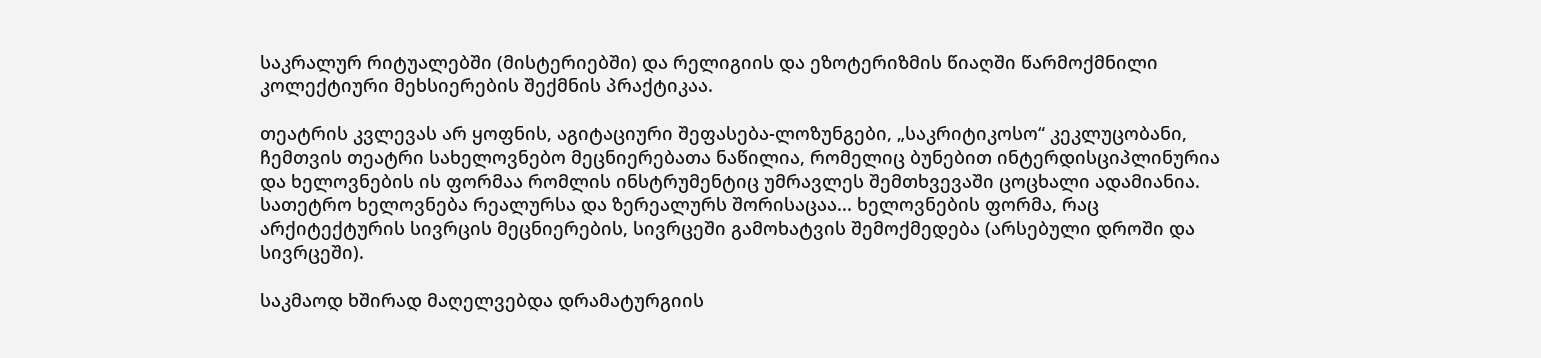საკრალურ რიტუალებში (მისტერიებში) და რელიგიის და ეზოტერიზმის წიაღში წარმოქმნილი კოლექტიური მეხსიერების შექმნის პრაქტიკაა.

თეატრის კვლევას არ ყოფნის, აგიტაციური შეფასება-ლოზუნგები, „საკრიტიკოსო“ კეკლუცობანი, ჩემთვის თეატრი სახელოვნებო მეცნიერებათა ნაწილია, რომელიც ბუნებით ინტერდისციპლინურია და ხელოვნების ის ფორმაა რომლის ინსტრუმენტიც უმრავლეს შემთხვევაში ცოცხალი ადამიანია. სათეტრო ხელოვნება რეალურსა და ზერეალურს შორისაცაა... ხელოვნების ფორმა, რაც არქიტექტურის სივრცის მეცნიერების, სივრცეში გამოხატვის შემოქმედება (არსებული დროში და სივრცეში).

საკმაოდ ხშირად მაღელვებდა დრამატურგიის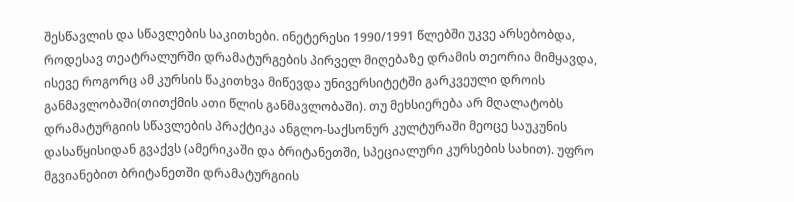შესწავლის და სწავლების საკითხები. ინეტერესი 1990/1991 წლებში უკვე არსებობდა, როდესავ თეატრალურში დრამატურგების პირველ მიღებაზე დრამის თეორია მიმყავდა, ისევე როგორც ამ კურსის წაკითხვა მიწევდა უნივერსიტეტში გარკვეული დროის განმავლობაში(თითქმის ათი წლის განმავლობაში). თუ მეხსიერება არ მღალატობს დრამატურგიის სწავლების პრაქტიკა ანგლო-საქსონურ კულტურაში მეოცე საუკუნის დასაწყისიდან გვაქვს (ამერიკაში და ბრიტანეთში, სპეციალური კურსების სახით). უფრო მგვიანებით ბრიტანეთში დრამატურგიის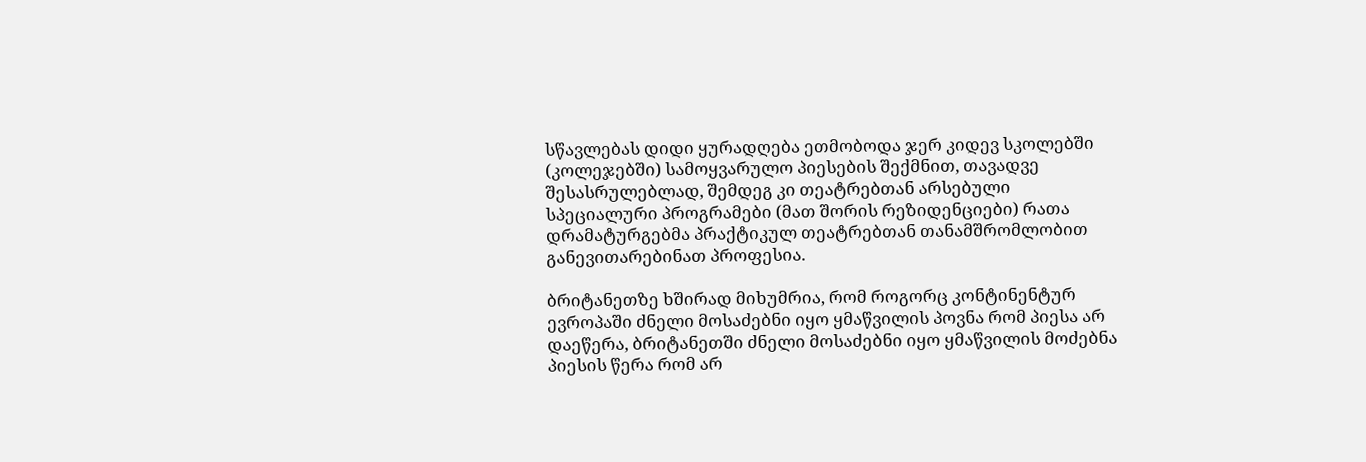სწავლებას დიდი ყურადღება ეთმობოდა ჯერ კიდევ სკოლებში (კოლეჯებში) სამოყვარულო პიესების შექმნით, თავადვე შესასრულებლად, შემდეგ კი თეატრებთან არსებული სპეციალური პროგრამები (მათ შორის რეზიდენციები) რათა დრამატურგებმა პრაქტიკულ თეატრებთან თანამშრომლობით განევითარებინათ პროფესია.

ბრიტანეთზე ხშირად მიხუმრია, რომ როგორც კონტინენტურ ევროპაში ძნელი მოსაძებნი იყო ყმაწვილის პოვნა რომ პიესა არ დაეწერა, ბრიტანეთში ძნელი მოსაძებნი იყო ყმაწვილის მოძებნა პიესის წერა რომ არ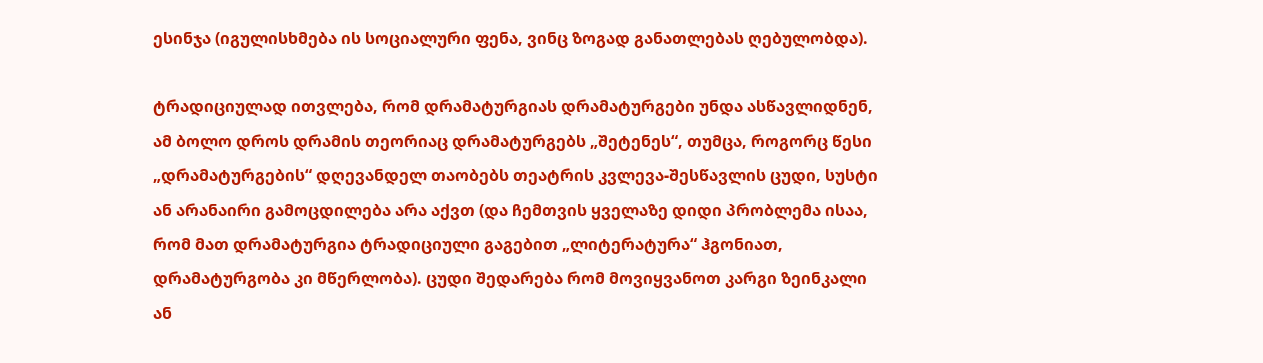ესინჯა (იგულისხმება ის სოციალური ფენა, ვინც ზოგად განათლებას ღებულობდა).

ტრადიციულად ითვლება, რომ დრამატურგიას დრამატურგები უნდა ასწავლიდნენ, ამ ბოლო დროს დრამის თეორიაც დრამატურგებს „შეტენეს“, თუმცა, როგორც წესი „დრამატურგების“ დღევანდელ თაობებს თეატრის კვლევა-შესწავლის ცუდი, სუსტი ან არანაირი გამოცდილება არა აქვთ (და ჩემთვის ყველაზე დიდი პრობლემა ისაა, რომ მათ დრამატურგია ტრადიციული გაგებით „ლიტერატურა“ ჰგონიათ, დრამატურგობა კი მწერლობა). ცუდი შედარება რომ მოვიყვანოთ კარგი ზეინკალი ან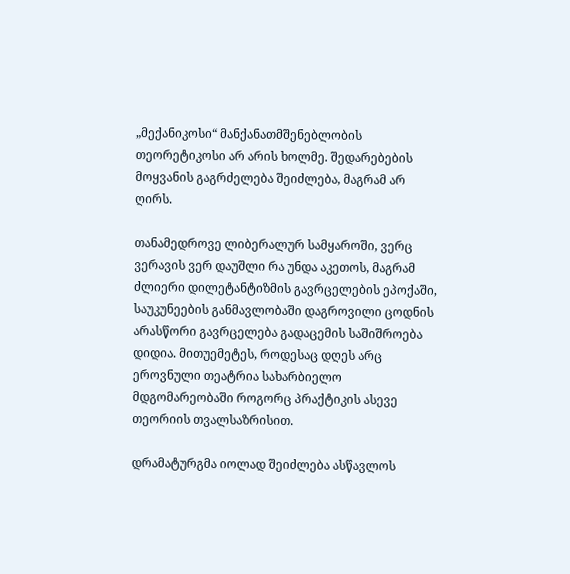„მექანიკოსი“ მანქანათმშენებლობის თეორეტიკოსი არ არის ხოლმე. შედარებების მოყვანის გაგრძელება შეიძლება, მაგრამ არ ღირს.

თანამედროვე ლიბერალურ სამყაროში, ვერც ვერავის ვერ დაუშლი რა უნდა აკეთოს, მაგრამ ძლიერი დილეტანტიზმის გავრცელების ეპოქაში, საუკუნეების განმავლობაში დაგროვილი ცოდნის არასწორი გავრცელება გადაცემის საშიშროება დიდია. მითუემეტეს, როდესაც დღეს არც ეროვნული თეატრია სახარბიელო მდგომარეობაში როგორც პრაქტიკის ასევე თეორიის თვალსაზრისით.

დრამატურგმა იოლად შეიძლება ასწავლოს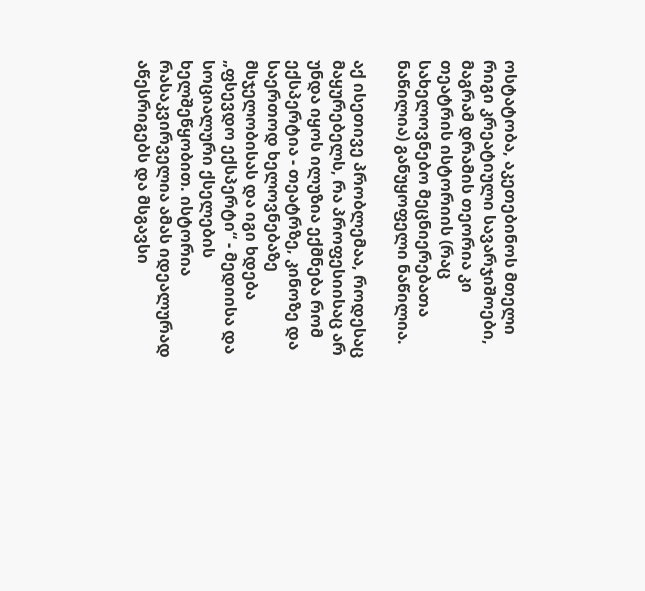ოსტატობა, აკეთებინოს მთელი რიგი კრეატიული სავარჯიშოები, მაგრამ დრამის თეორია კი თეატრის ისტორიის (რაც სახელოვნებო მეცნიერებათა ნაწილია) განუყოფელი ნაწილია.

აქ ისეთივე პრობლემაა, როდესაც მაყურებელს, რა პროფესიისაც არ უნდა იყოს ილუზია ექმნება რომ ექსპერტია - თეატრზე, კინოზე და საერთოდ ხელოვნებაზე მსჯელობისას და იგი ხდება „ფსევდო ექსპერტი“ - მედიისა და სოციალური ქსელების ხელშეწყობით. ისტორია რასაკვირველია ამას იდეალურად აწესრიგებს და მსგავსი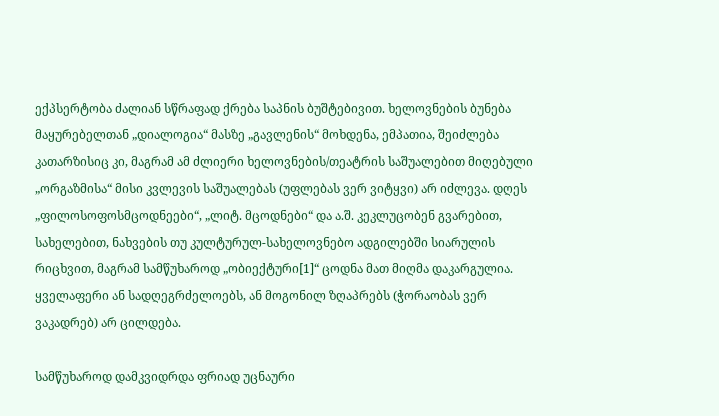ექპსერტობა ძალიან სწრაფად ქრება საპნის ბუშტებივით. ხელოვნების ბუნება მაყურებელთან „დიალოგია“ მასზე „გავლენის“ მოხდენა, ემპათია, შეიძლება კათარზისიც კი, მაგრამ ამ ძლიერი ხელოვნების/თეატრის საშუალებით მიღებული „ორგაზმისა“ მისი კვლევის საშუალებას (უფლებას ვერ ვიტყვი) არ იძლევა. დღეს „ფილოსოფოსმცოდნეები“, „ლიტ. მცოდნები“ და ა.შ. კეკლუცობენ გვარებით, სახელებით, ნახვების თუ კულტურულ-სახელოვნებო ადგილებში სიარულის რიცხვით, მაგრამ სამწუხაროდ „ობიექტური[1]“ ცოდნა მათ მიღმა დაკარგულია. ყველაფერი ან სადღეგრძელოებს, ან მოგონილ ზღაპრებს (ჭორაობას ვერ ვაკადრებ) არ ცილდება.

სამწუხაროდ დამკვიდრდა ფრიად უცნაური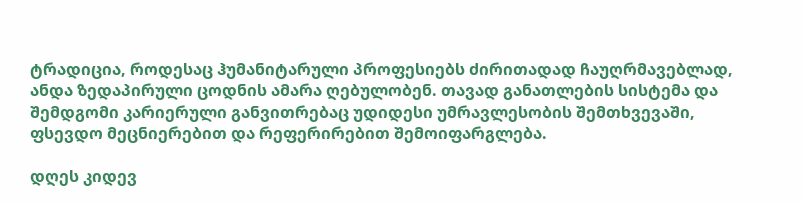ტრადიცია, როდესაც ჰუმანიტარული პროფესიებს ძირითადად ჩაუღრმავებლად, ანდა ზედაპირული ცოდნის ამარა ღებულობენ. თავად განათლების სისტემა და შემდგომი კარიერული განვითრებაც უდიდესი უმრავლესობის შემთხვევაში, ფსევდო მეცნიერებით და რეფერირებით შემოიფარგლება.

დღეს კიდევ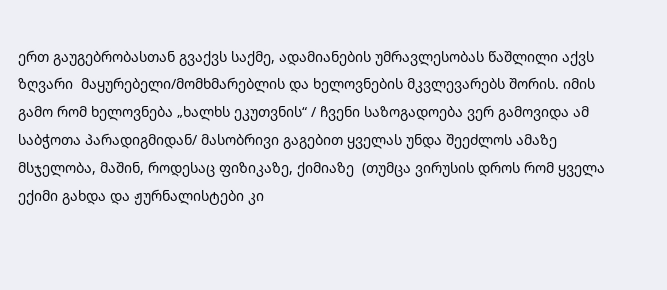ერთ გაუგებრობასთან გვაქვს საქმე, ადამიანების უმრავლესობას წაშლილი აქვს ზღვარი  მაყურებელი/მომხმარებლის და ხელოვნების მკვლევარებს შორის. იმის გამო რომ ხელოვნება „ხალხს ეკუთვნის“ / ჩვენი საზოგადოება ვერ გამოვიდა ამ საბჭოთა პარადიგმიდან/ მასობრივი გაგებით ყველას უნდა შეეძლოს ამაზე მსჯელობა, მაშინ, როდესაც ფიზიკაზე, ქიმიაზე  (თუმცა ვირუსის დროს რომ ყველა ექიმი გახდა და ჟურნალისტები კი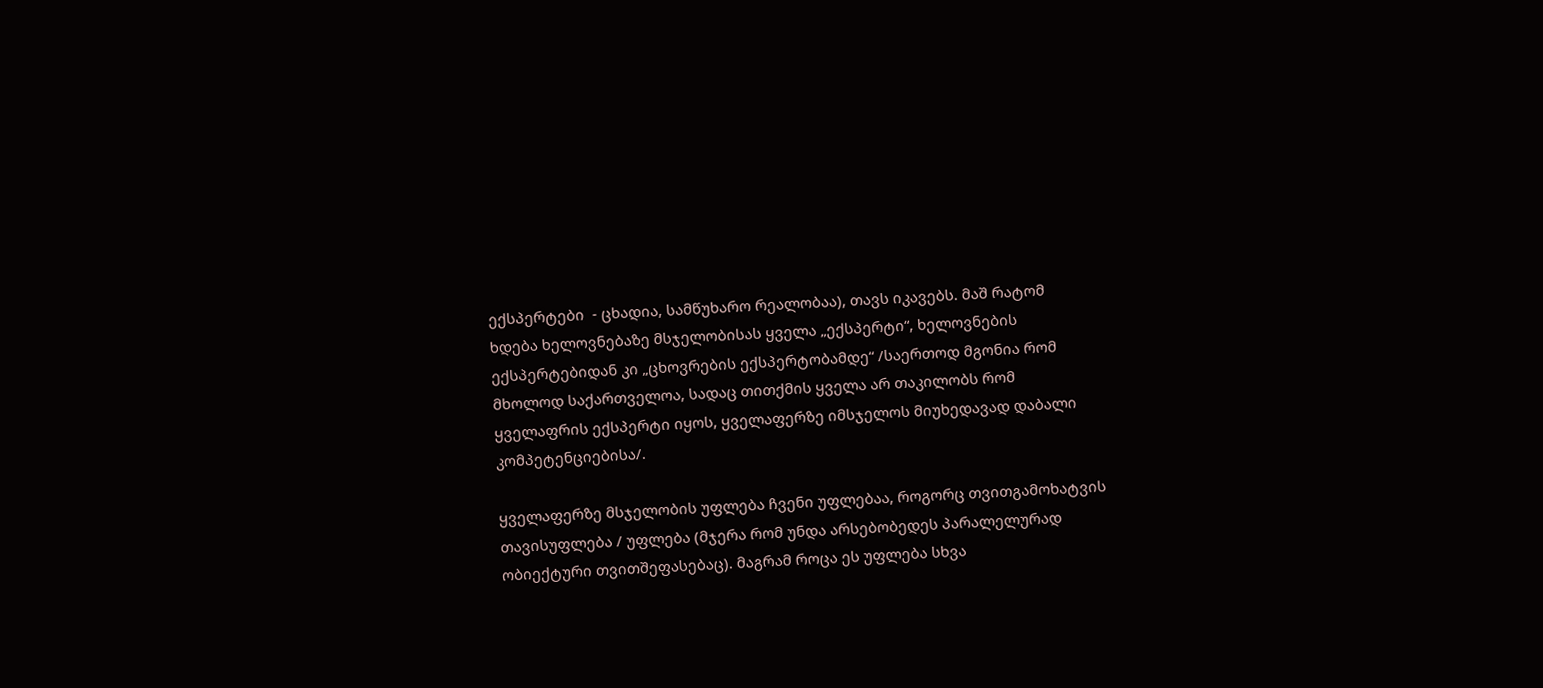ექსპერტები  - ცხადია, სამწუხარო რეალობაა), თავს იკავებს. მაშ რატომ ხდება ხელოვნებაზე მსჯელობისას ყველა „ექსპერტი“, ხელოვნების ექსპერტებიდან კი „ცხოვრების ექსპერტობამდე“ /საერთოდ მგონია რომ მხოლოდ საქართველოა, სადაც თითქმის ყველა არ თაკილობს რომ ყველაფრის ექსპერტი იყოს, ყველაფერზე იმსჯელოს მიუხედავად დაბალი კომპეტენციებისა/.

ყველაფერზე მსჯელობის უფლება ჩვენი უფლებაა, როგორც თვითგამოხატვის თავისუფლება / უფლება (მჯერა რომ უნდა არსებობედეს პარალელურად ობიექტური თვითშეფასებაც). მაგრამ როცა ეს უფლება სხვა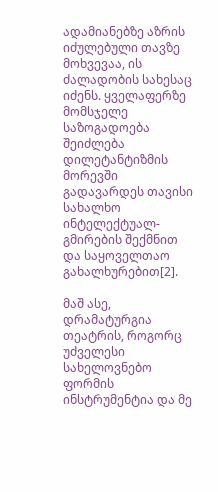ადამიანებზე აზრის იძულებული თავზე მოხვევაა, ის ძალადობის სახესაც იძენს. ყველაფერზე მომსჯელე საზოგადოება შეიძლება დილეტანტიზმის მორევში გადავარდეს თავისი სახალხო ინტელექტუალ-გმირების შექმნით და საყოველთაო გახალხურებით[2].

მაშ ასე, დრამატურგია თეატრის, როგორც უძველესი სახელოვნებო ფორმის ინსტრუმენტია და მე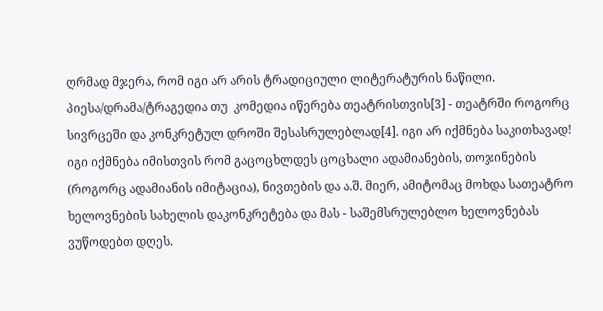ღრმად მჯერა, რომ იგი არ არის ტრადიციული ლიტერატურის ნაწილი. პიესა/დრამა/ტრაგედია თუ  კომედია იწერება თეატრისთვის[3] - თეატრში როგორც სივრცეში და კონკრეტულ დროში შესასრულებლად[4]. იგი არ იქმნება საკითხავად! იგი იქმნება იმისთვის რომ გაცოცხლდეს ცოცხალი ადამიანების, თოჯინების (როგორც ადამიანის იმიტაცია), ნივთების და ა.შ. მიერ, ამიტომაც მოხდა სათეატრო ხელოვნების სახელის დაკონკრეტება და მას - საშემსრულებლო ხელოვნებას ვუწოდებთ დღეს.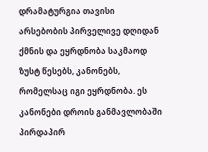დრამატურგია თავისი არსებობის პირველივე დღიდან ქმნის და ეყრდნობა საკმაოდ ზუსტ წესებს, კანონებს, რომელსაც იგი ეყრდნობა. ეს კანონები დროის განმავლობაში პირდაპირ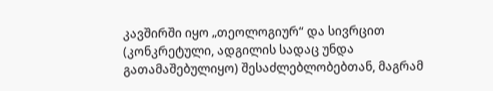კავშირში იყო „თეოლოგიურ“ და სივრცით (კონკრეტული, ადგილის სადაც უნდა გათამაშებულიყო) შესაძლებლობებთან, მაგრამ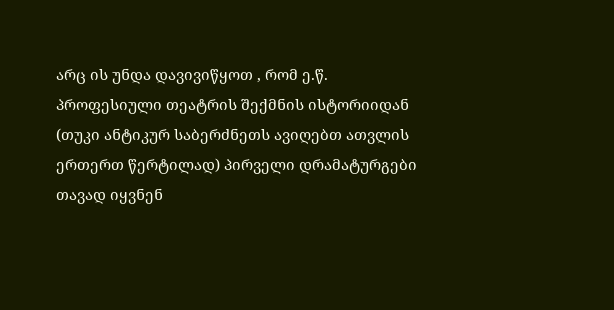არც ის უნდა დავივიწყოთ , რომ ე.წ. პროფესიული თეატრის შექმნის ისტორიიდან (თუკი ანტიკურ საბერძნეთს ავიღებთ ათვლის ერთერთ წერტილად) პირველი დრამატურგები თავად იყვნენ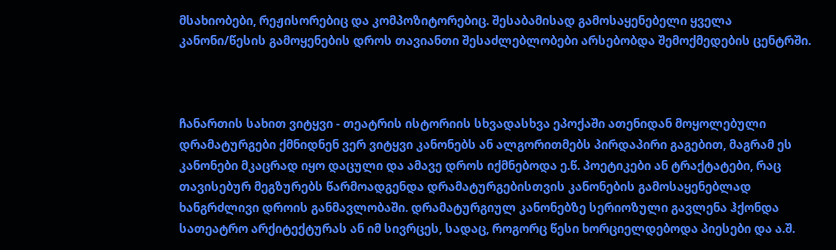მსახიობები, რეჟისორებიც და კომპოზიტორებიც. შესაბამისად გამოსაყენებელი ყველა კანონი/წესის გამოყენების დროს თავიანთი შესაძლებლობები არსებობდა შემოქმედების ცენტრში.



ჩანართის სახით ვიტყვი - თეატრის ისტორიის სხვადასხვა ეპოქაში ათენიდან მოყოლებული დრამატურგები ქმნიდნენ ვერ ვიტყვი კანონებს ან ალგორითმებს პირდაპირი გაგებით, მაგრამ ეს კანონები მკაცრად იყო დაცული და ამავე დროს იქმნებოდა ე.წ. პოეტიკები ან ტრაქტატები, რაც თავისებურ მეგზურებს წარმოადგენდა დრამატურგებისთვის კანონების გამოსაყენებლად ხანგრძლივი დროის განმავლობაში. დრამატურგიულ კანონებზე სერიოზული გავლენა ჰქონდა სათეატრო არქიტექტურას ან იმ სივრცეს, სადაც, როგორც წესი ხორციელდებოდა პიესები და ა.შ.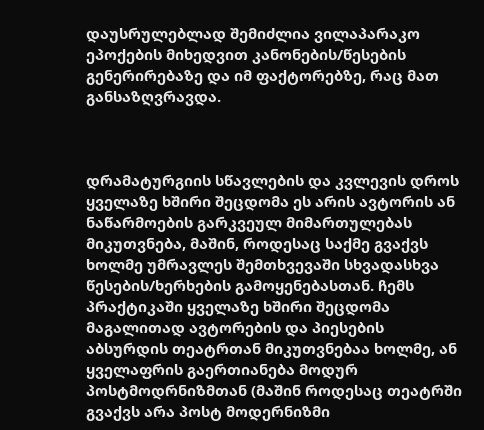დაუსრულებლად შემიძლია ვილაპარაკო ეპოქების მიხედვით კანონების/წესების გენერირებაზე და იმ ფაქტორებზე, რაც მათ განსაზღვრავდა.



დრამატურგიის სწავლების და კვლევის დროს ყველაზე ხშირი შეცდომა ეს არის ავტორის ან ნაწარმოების გარკვეულ მიმართულებას მიკუთვნება, მაშინ, როდესაც საქმე გვაქვს ხოლმე უმრავლეს შემთხვევაში სხვადასხვა წესების/ხერხების გამოყენებასთან. ჩემს პრაქტიკაში ყველაზე ხშირი შეცდომა მაგალითად ავტორების და პიესების აბსურდის თეატრთან მიკუთვნებაა ხოლმე, ან ყველაფრის გაერთიანება მოდურ პოსტმოდრნიზმთან (მაშინ როდესაც თეატრში გვაქვს არა პოსტ მოდერნიზმი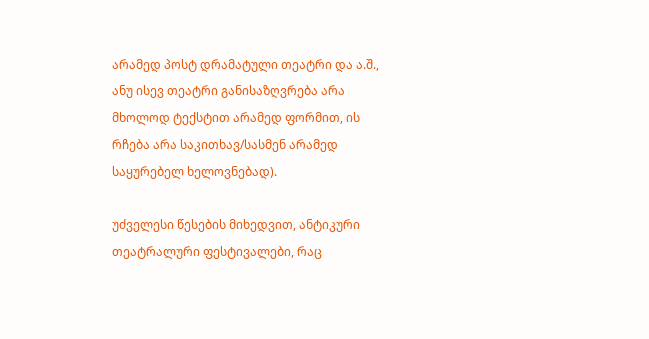არამედ პოსტ დრამატული თეატრი და ა.შ., ანუ ისევ თეატრი განისაზღვრება არა მხოლოდ ტექსტით არამედ ფორმით, ის რჩება არა საკითხავ/სასმენ არამედ საყურებელ ხელოვნებად).

უძველესი წესების მიხედვით, ანტიკური თეატრალური ფესტივალები, რაც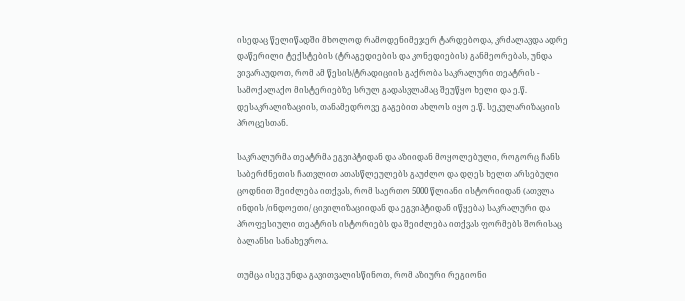ისედაც წელიწადში მხოლოდ რამოდენიმეჯერ ტარდებოდა, კრძალავდა ადრე დაწერილი ტექსტების (ტრაგედიების და კონედიების) განმეორებას, უნდა ვივარაუდოთ, რომ ამ წესის/ტრადიციის გაქრობა საკრალური თეატრის - სამოქალაქო მისტერიებზე სრულ გადასვლამაც შეუწყო ხელი და ე.წ. დესაკრალიზაციის, თანამედროვე გაგებით ახლოს იყო ე.წ. სეკულარიზაციის პროცესთან.

საკრალურმა თეატრმა ეგვიპტიდან და აზიიდან მოყოლებული, როგორც ჩანს საბერძნეთის ჩათვლით ათასწლეულებს გაუძლო და დღეს ხელთ არსებული ცოდნით შეიძლება ითქვას, რომ საერთო 5000 წლიანი ისტორიიდან (ათვლა ინდის /ინდოეთი/ ცივილიზაციიდან და ეგვიპტიდან იწყება) საკრალური და პროფესიული თეატრის ისტორიებს და შეიძლება ითქვას ფორმებს შორისაც ბალანსი სანახევროა.

თუმცა ისევ უნდა გავითვალისწინოთ, რომ აზიური რეგიონი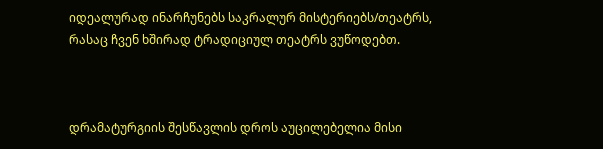იდეალურად ინარჩუნებს საკრალურ მისტერიებს/თეატრს, რასაც ჩვენ ხშირად ტრადიციულ თეატრს ვუწოდებთ.



დრამატურგიის შესწავლის დროს აუცილებელია მისი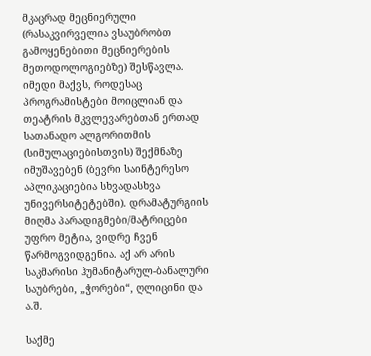მკაცრად მეცნიერული (რასაკვირველია ვსაუბრობთ გამოყენებითი მეცნიერების მეთოდოლოგიებზე) შესწავლა. იმედი მაქვს, როდესაც პროგრამისტები მოიცლიან და თეატრის მკვლევარებთან ერთად სათანადო ალგორითმის (სიმულაციებისთვის) შექმნაზე იმუშავებენ (ბევრი საინტერესო აპლიკაციებია სხვადასხვა უნივერსიტეტებში). დრამატურგიის მიღმა პარადიგმები/მატრიცები უფრო მეტია, ვიდრე ჩვენ წარმოგვიდგენია. აქ არ არის საკმარისი ჰუმანიტარულ-ბანალური საუბრები, „ჭორები“, ღლიცინი და ა.შ.

საქმე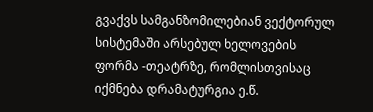გვაქვს სამგანზომილებიან ვექტორულ სისტემაში არსებულ ხელოვების ფორმა -თეატრზე, რომლისთვისაც იქმნება დრამატურგია ე.წ.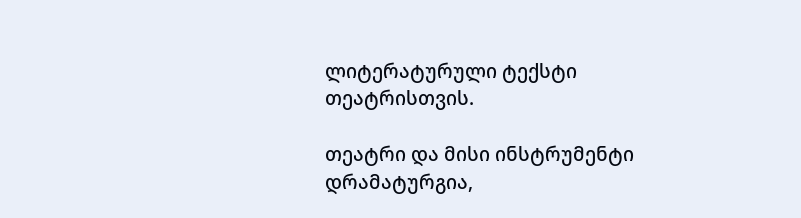ლიტერატურული ტექსტი თეატრისთვის.

თეატრი და მისი ინსტრუმენტი დრამატურგია,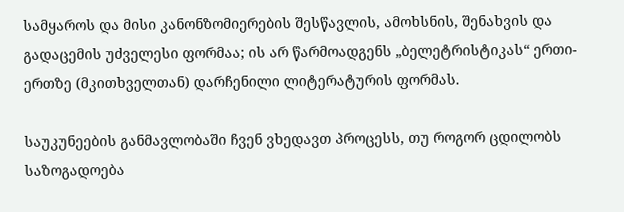სამყაროს და მისი კანონზომიერების შესწავლის, ამოხსნის, შენახვის და გადაცემის უძველესი ფორმაა; ის არ წარმოადგენს „ბელეტრისტიკას“ ერთი-ერთზე (მკითხველთან) დარჩენილი ლიტერატურის ფორმას.

საუკუნეების განმავლობაში ჩვენ ვხედავთ პროცესს, თუ როგორ ცდილობს საზოგადოება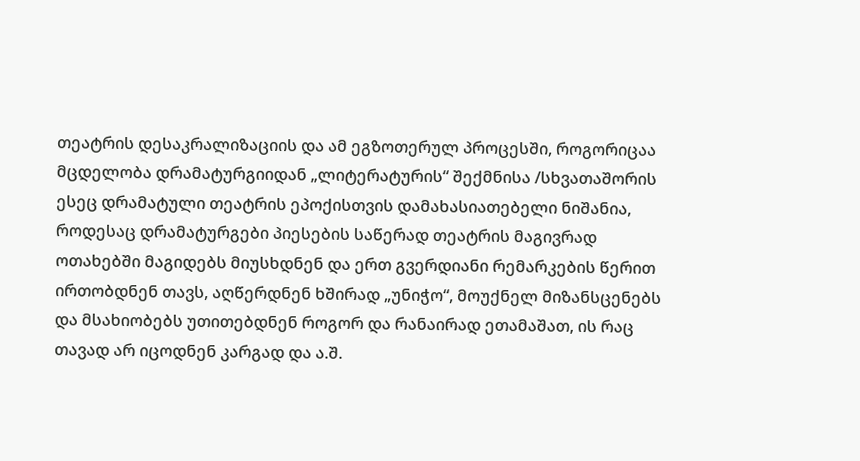თეატრის დესაკრალიზაციის და ამ ეგზოთერულ პროცესში, როგორიცაა მცდელობა დრამატურგიიდან „ლიტერატურის“ შექმნისა /სხვათაშორის ესეც დრამატული თეატრის ეპოქისთვის დამახასიათებელი ნიშანია, როდესაც დრამატურგები პიესების საწერად თეატრის მაგივრად ოთახებში მაგიდებს მიუსხდნენ და ერთ გვერდიანი რემარკების წერით ირთობდნენ თავს, აღწერდნენ ხშირად „უნიჭო“, მოუქნელ მიზანსცენებს და მსახიობებს უთითებდნენ როგორ და რანაირად ეთამაშათ, ის რაც თავად არ იცოდნენ კარგად და ა.შ.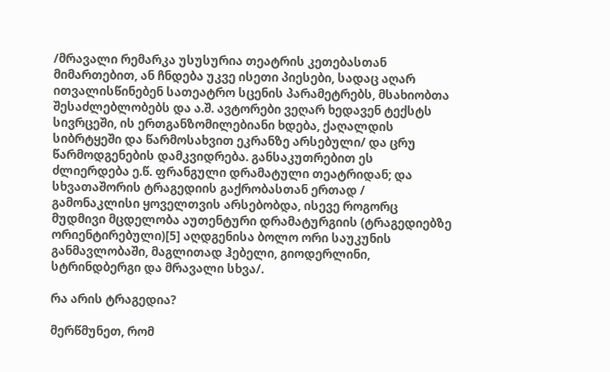/მრავალი რემარკა უსუსურია თეატრის კეთებასთან მიმართებით, ან ჩნდება უკვე ისეთი პიესები, სადაც აღარ ითვალისწინებენ სათეატრო სცენის პარამეტრებს, მსახიობთა შესაძლებლობებს და ა.შ. ავტორები ვეღარ ხედავენ ტექსტს სივრცეში, ის ერთგანზომილებიანი ხდება, ქაღალდის სიბრტყეში და წარმოსახვით ეკრანზე არსებული/ და ცრუ წარმოდგენების დამკვიდრება. განსაკუთრებით ეს ძლიერდება ე.წ. ფრანგული დრამატული თეატრიდან; და სხვათაშორის ტრაგედიის გაქრობასთან ერთად / გამონაკლისი ყოველთვის არსებობდა, ისევე როგორც მუდმივი მცდელობა აუთენტური დრამატურგიის (ტრაგედიებზე ორიენტირებული)[5] აღდგენისა ბოლო ორი საუკუნის განმავლობაში, მაგლითად ჰებელი, გიოდერლინი, სტრინდბერგი და მრავალი სხვა/.

რა არის ტრაგედია?

მერწმუნეთ, რომ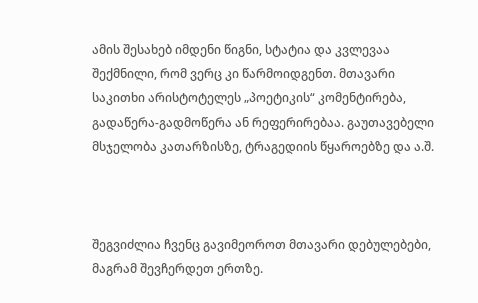ამის შესახებ იმდენი წიგნი, სტატია და კვლევაა შექმნილი, რომ ვერც კი წარმოიდგენთ. მთავარი საკითხი არისტოტელეს „პოეტიკის“ კომენტირება, გადაწერა-გადმოწერა ან რეფერირებაა. გაუთავებელი მსჯელობა კათარზისზე, ტრაგედიის წყაროებზე და ა.შ.



შეგვიძლია ჩვენც გავიმეოროთ მთავარი დებულებები, მაგრამ შევჩერდეთ ერთზე.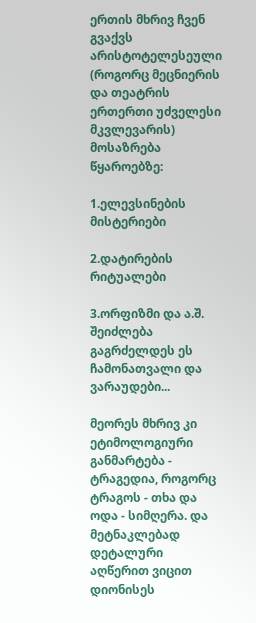ერთის მხრივ ჩვენ გვაქვს არისტოტელესეული (როგორც მეცნიერის და თეატრის ერთერთი უძველესი მკვლევარის) მოსაზრება წყაროებზე:

1.ელევსინების მისტერიები

2.დატირების რიტუალები

3.ორფიზმი და ა.შ. შეიძლება გაგრძელდეს ეს ჩამონათვალი და ვარაუდები...

მეორეს მხრივ კი ეტიმოლოგიური განმარტება - ტრაგედია, როგორც ტრაგოს - თხა და ოდა - სიმღერა. და მეტნაკლებად დეტალური აღწერით ვიცით დიონისეს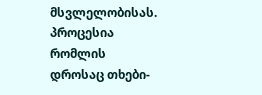მსვლელობისას. პროცესია რომლის დროსაც თხები-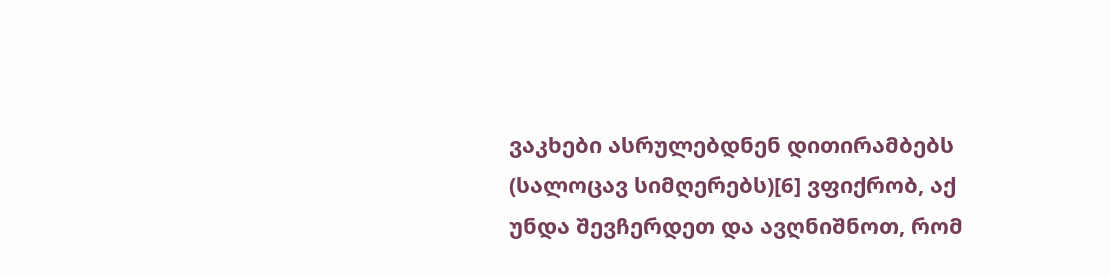ვაკხები ასრულებდნენ დითირამბებს (სალოცავ სიმღერებს)[6] ვფიქრობ, აქ უნდა შევჩერდეთ და ავღნიშნოთ, რომ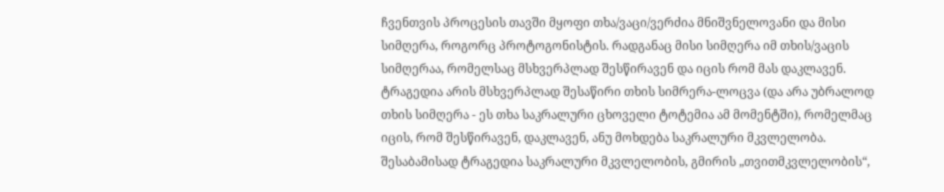ჩვენთვის პროცესის თავში მყოფი თხა/ვაცი/ვერძია მნიშვნელოვანი და მისი სიმღერა, როგორც პროტოგონისტის. რადგანაც მისი სიმღერა იმ თხის/ვაცის სიმღერაა, რომელსაც მსხვერპლად შესწირავენ და იცის რომ მას დაკლავენ. ტრაგედია არის მსხვერპლად შესაწირი თხის სიმრერა-ლოცვა (და არა უბრალოდ თხის სიმღერა - ეს თხა საკრალური ცხოველი ტოტემია ამ მომენტში), რომელმაც იცის, რომ შესწირავენ, დაკლავენ, ანუ მოხდება საკრალური მკვლელობა. შესაბამისად ტრაგედია საკრალური მკვლელობის, გმირის „თვითმკვლელობის“,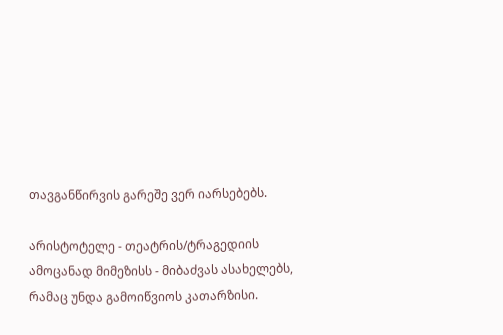თავგანწირვის გარეშე ვერ იარსებებს.

არისტოტელე - თეატრის/ტრაგედიის ამოცანად მიმეზისს - მიბაძვას ასახელებს, რამაც უნდა გამოიწვიოს კათარზისი.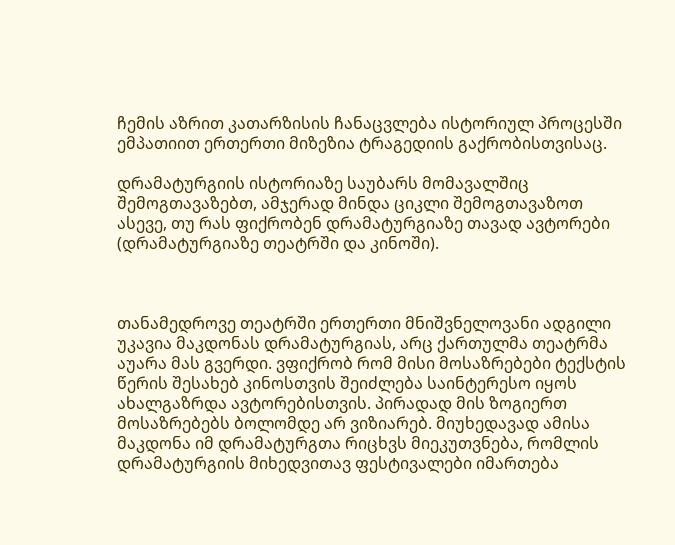ჩემის აზრით კათარზისის ჩანაცვლება ისტორიულ პროცესში ემპათიით ერთერთი მიზეზია ტრაგედიის გაქრობისთვისაც.

დრამატურგიის ისტორიაზე საუბარს მომავალშიც შემოგთავაზებთ, ამჯერად მინდა ციკლი შემოგთავაზოთ ასევე, თუ რას ფიქრობენ დრამატურგიაზე თავად ავტორები (დრამატურგიაზე თეატრში და კინოში).



თანამედროვე თეატრში ერთერთი მნიშვნელოვანი ადგილი უკავია მაკდონას დრამატურგიას, არც ქართულმა თეატრმა აუარა მას გვერდი. ვფიქრობ რომ მისი მოსაზრებები ტექსტის წერის შესახებ კინოსთვის შეიძლება საინტერესო იყოს ახალგაზრდა ავტორებისთვის. პირადად მის ზოგიერთ მოსაზრებებს ბოლომდე არ ვიზიარებ. მიუხედავად ამისა მაკდონა იმ დრამატურგთა რიცხვს მიეკუთვნება, რომლის დრამატურგიის მიხედვითავ ფესტივალები იმართება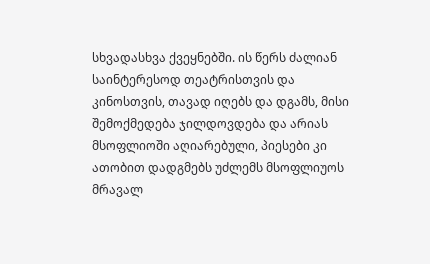სხვადასხვა ქვეყნებში. ის წერს ძალიან საინტერესოდ თეატრისთვის და კინოსთვის, თავად იღებს და დგამს, მისი შემოქმედება ჯილდოვდება და არიას მსოფლიოში აღიარებული, პიესები კი ათობით დადგმებს უძლემს მსოფლიუოს მრავალ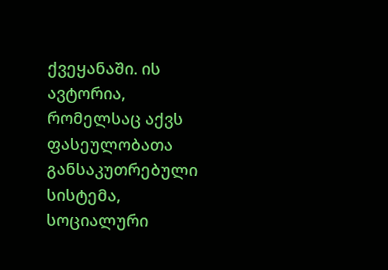ქვეყანაში. ის ავტორია, რომელსაც აქვს ფასეულობათა განსაკუთრებული სისტემა, სოციალური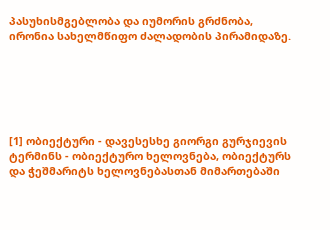პასუხისმგებლობა და იუმორის გრძნობა, ირონია სახელმწიფო ძალადობის პირამიდაზე.






[1] ობიექტური - დავესესხე გიორგი გურჯიევის ტერმინს - ობიექტურო ხელოვნება, ობიექტურს და ჭეშმარიტს ხელოვნებასთან მიმართებაში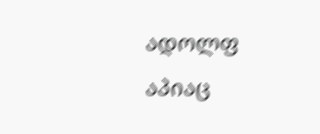ადოლფ აპიაც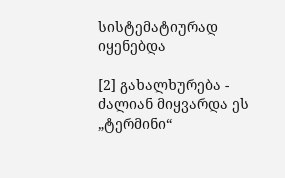სისტემატიურად იყენებდა

[2] გახალხურება - ძალიან მიყვარდა ეს „ტერმინი“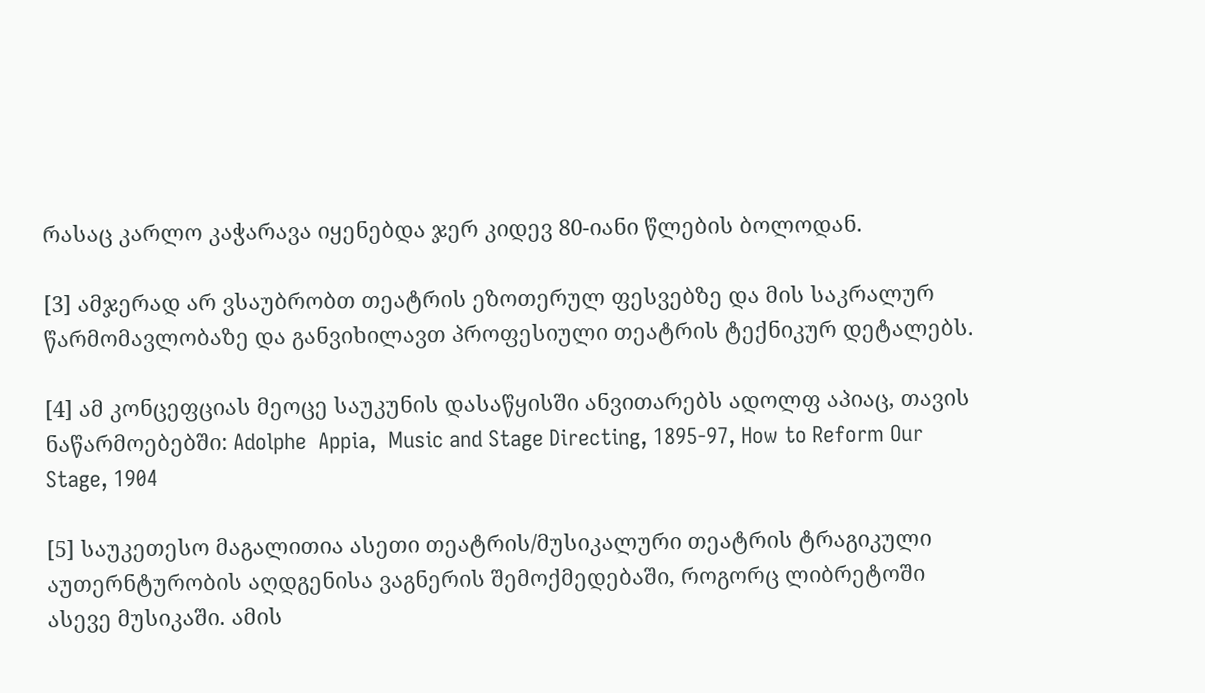რასაც კარლო კაჭარავა იყენებდა ჯერ კიდევ 80-იანი წლების ბოლოდან.

[3] ამჯერად არ ვსაუბრობთ თეატრის ეზოთერულ ფესვებზე და მის საკრალურ წარმომავლობაზე და განვიხილავთ პროფესიული თეატრის ტექნიკურ დეტალებს.

[4] ამ კონცეფციას მეოცე საუკუნის დასაწყისში ანვითარებს ადოლფ აპიაც, თავის ნაწარმოებებში: Adolphe  Appia,  Music and Stage Directing, 1895-97, How to Reform Our Stage, 1904

[5] საუკეთესო მაგალითია ასეთი თეატრის/მუსიკალური თეატრის ტრაგიკული აუთერნტურობის აღდგენისა ვაგნერის შემოქმედებაში, როგორც ლიბრეტოში ასევე მუსიკაში. ამის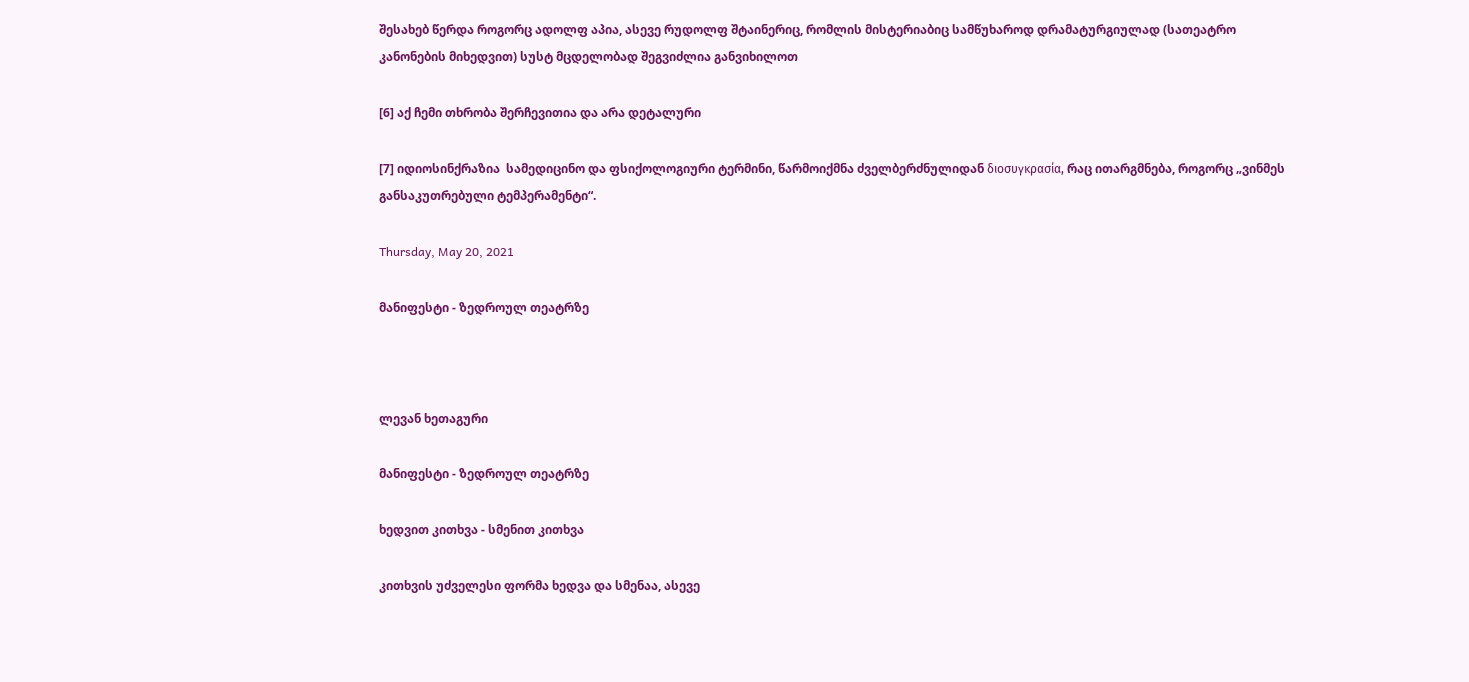შესახებ წერდა როგორც ადოლფ აპია, ასევე რუდოლფ შტაინერიც, რომლის მისტერიაბიც სამწუხაროდ დრამატურგიულად (სათეატრო კანონების მიხედვით) სუსტ მცდელობად შეგვიძლია განვიხილოთ

[6] აქ ჩემი თხრობა შერჩევითია და არა დეტალური

[7] იდიოსინქრაზია  სამედიცინო და ფსიქოლოგიური ტერმინი, წარმოიქმნა ძველბერძნულიდან διοσυγκρασία, რაც ითარგმნება, როგორც „ვინმეს განსაკუთრებული ტემპერამენტი“.

Thursday, May 20, 2021

მანიფესტი - ზედროულ თეატრზე



ლევან ხეთაგური

მანიფესტი - ზედროულ თეატრზე

ხედვით კითხვა - სმენით კითხვა

კითხვის უძველესი ფორმა ხედვა და სმენაა, ასევე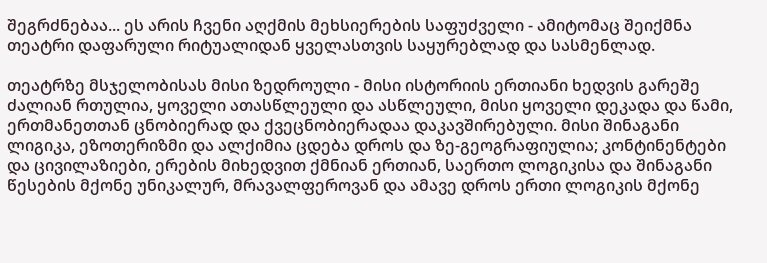შეგრძნებაა... ეს არის ჩვენი აღქმის მეხსიერების საფუძველი - ამიტომაც შეიქმნა თეატრი დაფარული რიტუალიდან ყველასთვის საყურებლად და სასმენლად.

თეატრზე მსჯელობისას მისი ზედროული - მისი ისტორიის ერთიანი ხედვის გარეშე ძალიან რთულია, ყოველი ათასწლეული და ასწლეული, მისი ყოველი დეკადა და წამი, ერთმანეთთან ცნობიერად და ქვეცნობიერადაა დაკავშირებული. მისი შინაგანი ლიგიკა, ეზოთერიზმი და ალქიმია ცდება დროს და ზე-გეოგრაფიულია; კონტინენტები და ცივილაზიები, ერების მიხედვით ქმნიან ერთიან, საერთო ლოგიკისა და შინაგანი წესების მქონე უნიკალურ, მრავალფეროვან და ამავე დროს ერთი ლოგიკის მქონე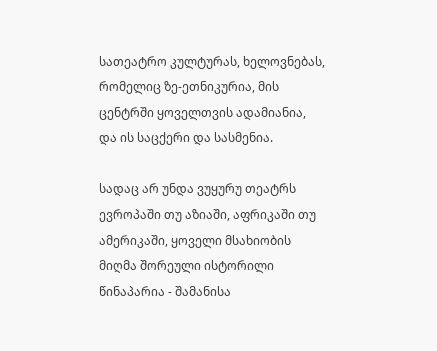სათეატრო კულტურას, ხელოვნებას, რომელიც ზე-ეთნიკურია, მის ცენტრში ყოველთვის ადამიანია, და ის საცქერი და სასმენია.

სადაც არ უნდა ვუყურუ თეატრს ევროპაში თუ აზიაში, აფრიკაში თუ ამერიკაში, ყოველი მსახიობის მიღმა შორეული ისტორილი წინაპარია - შამანისა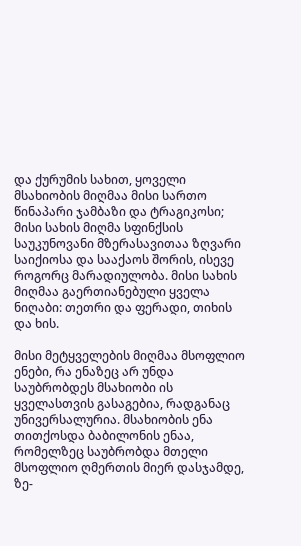და ქურუმის სახით, ყოველი მსახიობის მიღმაა მისი სართო წინაპარი ჯამბაზი და ტრაგიკოსი; მისი სახის მიღმა სფინქსის საუკუნოვანი მზერასავითაა ზღვარი საიქიოსა და სააქაოს შორის, ისევე როგორც მარადიულობა. მისი სახის მიღმაა გაერთიანებული ყველა ნიღაბი: თეთრი და ფერადი, თიხის და ხის.

მისი მეტყველების მიღმაა მსოფლიო ენები, რა ენაზეც არ უნდა საუბრობდეს მსახიობი ის ყველასთვის გასაგებია, რადგანაც უნივერსალურია. მსახიობის ენა თითქოსდა ბაბილონის ენაა, რომელზეც საუბრობდა მთელი მსოფლიო ღმერთის მიერ დასჯამდე, ზე-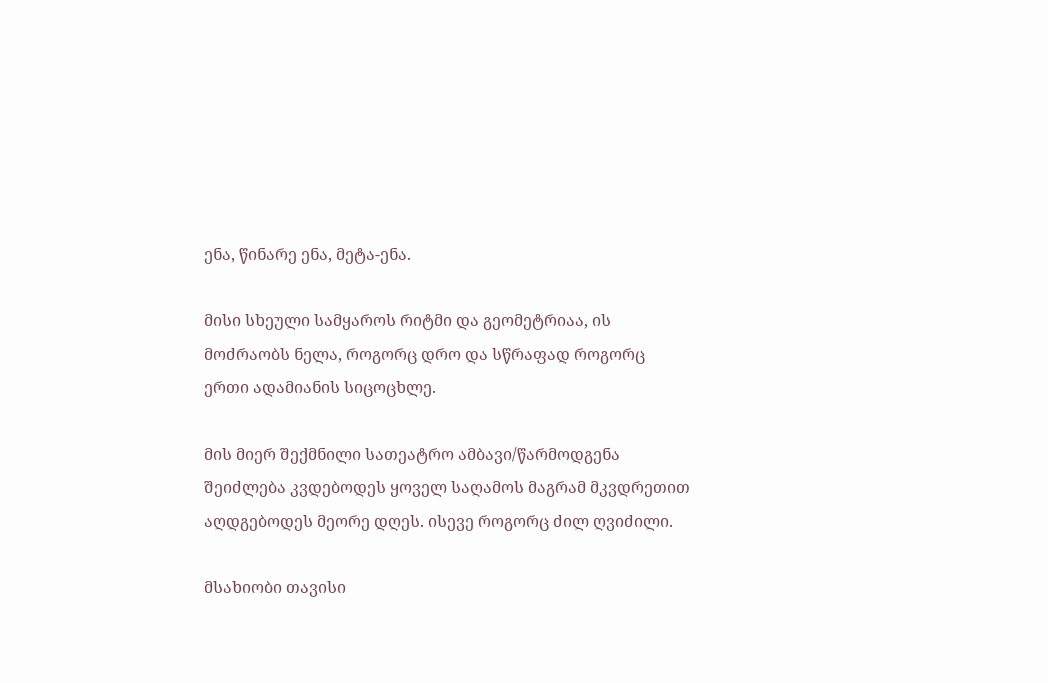ენა, წინარე ენა, მეტა-ენა.

მისი სხეული სამყაროს რიტმი და გეომეტრიაა, ის მოძრაობს ნელა, როგორც დრო და სწრაფად როგორც ერთი ადამიანის სიცოცხლე.

მის მიერ შექმნილი სათეატრო ამბავი/წარმოდგენა შეიძლება კვდებოდეს ყოველ საღამოს მაგრამ მკვდრეთით აღდგებოდეს მეორე დღეს. ისევე როგორც ძილ ღვიძილი.

მსახიობი თავისი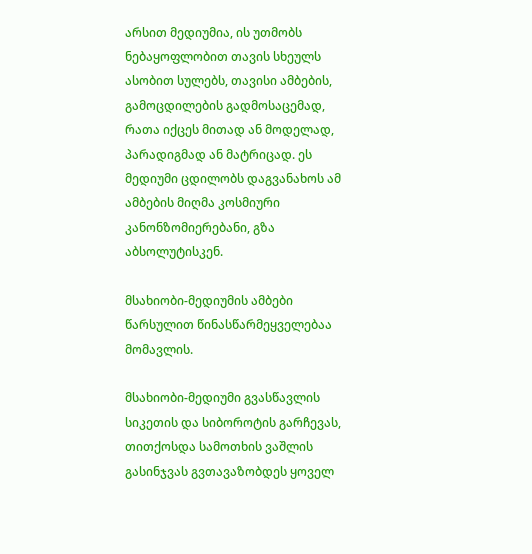არსით მედიუმია, ის უთმობს ნებაყოფლობით თავის სხეულს ასობით სულებს, თავისი ამბების, გამოცდილების გადმოსაცემად, რათა იქცეს მითად ან მოდელად, პარადიგმად ან მატრიცად. ეს მედიუმი ცდილობს დაგვანახოს ამ ამბების მიღმა კოსმიური კანონზომიერებანი, გზა აბსოლუტისკენ.

მსახიობი-მედიუმის ამბები წარსულით წინასწარმეყველებაა მომავლის.

მსახიობი-მედიუმი გვასწავლის სიკეთის და სიბოროტის გარჩევას, თითქოსდა სამოთხის ვაშლის გასინჯვას გვთავაზობდეს ყოველ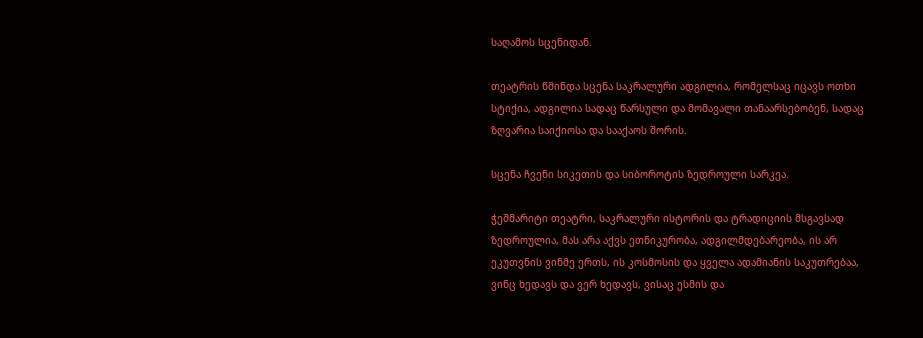საღამოს სცენიდან.

თეატრის წმინდა სცენა საკრალური ადგილია, რომელსაც იცავს ოთხი სტიქია, ადგილია სადაც წარსული და მომავალი თანაარსებობენ, სადაც ზღვარია საიქიოსა და სააქაოს შორის.

სცენა ჩვენი სიკეთის და სიბოროტის ზედროული სარკეა.

ჭეშმარიტი თეატრი, საკრალური ისტორის და ტრადიციის მსგავსად ზედროულია, მას არა აქვს ეთნიკურობა, ადგილმდებარეობა, ის არ ეკუთვნის ვინმე ერთს, ის კოსმოსის და ყველა ადამიანის საკუთრებაა, ვინც ხედავს და ვერ ხედავს, ვისაც ესმის და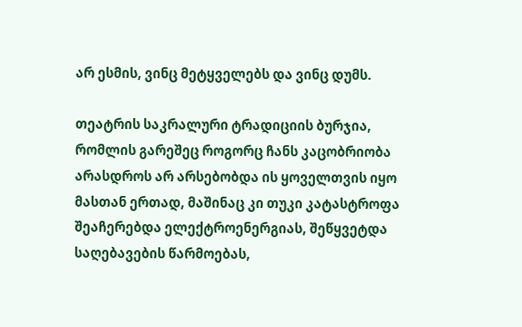არ ესმის, ვინც მეტყველებს და ვინც დუმს.

თეატრის საკრალური ტრადიციის ბურჯია, რომლის გარეშეც როგორც ჩანს კაცობრიობა არასდროს არ არსებობდა ის ყოველთვის იყო მასთან ერთად, მაშინაც კი თუკი კატასტროფა შეაჩერებდა ელექტროენერგიას, შეწყვეტდა საღებავების წარმოებას,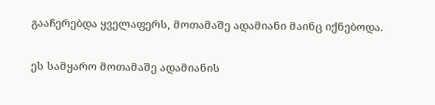გააჩერებდა ყველაფერს, მოთამაშე ადამიანი მაინც იქნებოდა.

ეს სამყარო მოთამაშე ადამიანის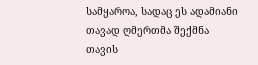სამყაროა, სადაც ეს ადამიანი თავად ღმერთმა შექმნა თავის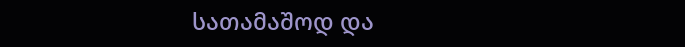სათამაშოდ და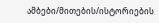ამბები/მითების/ისტორიების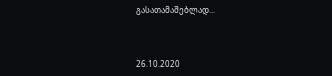გასათამაშებლად...



26.10.2020